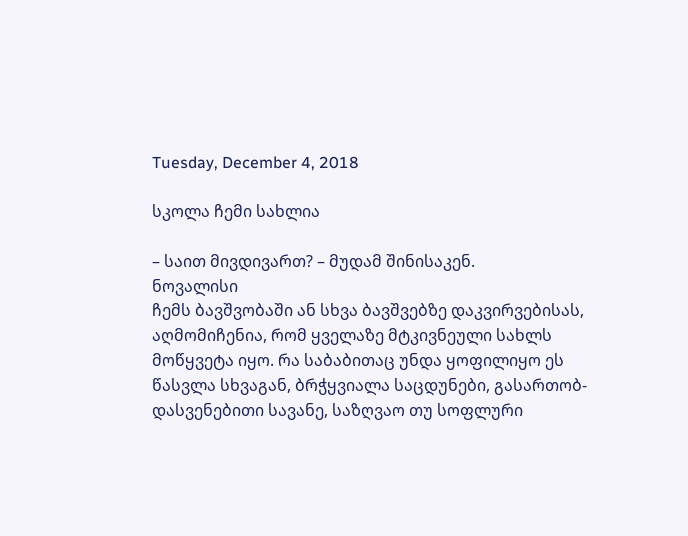Tuesday, December 4, 2018

სკოლა ჩემი სახლია

– საით მივდივართ? – მუდამ შინისაკენ.
ნოვალისი
ჩემს ბავშვობაში ან სხვა ბავშვებზე დაკვირვებისას, აღმომიჩენია, რომ ყველაზე მტკივნეული სახლს მოწყვეტა იყო. რა საბაბითაც უნდა ყოფილიყო ეს წასვლა სხვაგან, ბრჭყვიალა საცდუნები, გასართობ-დასვენებითი სავანე, საზღვაო თუ სოფლური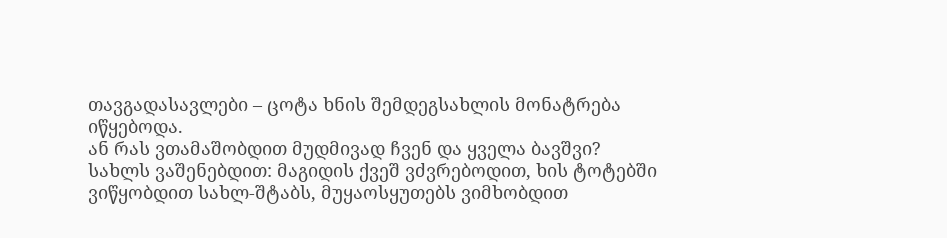თავგადასავლები – ცოტა ხნის შემდეგსახლის მონატრება იწყებოდა.
ან რას ვთამაშობდით მუდმივად ჩვენ და ყველა ბავშვი?
სახლს ვაშენებდით: მაგიდის ქვეშ ვძვრებოდით, ხის ტოტებში ვიწყობდით სახლ-შტაბს, მუყაოსყუთებს ვიმხობდით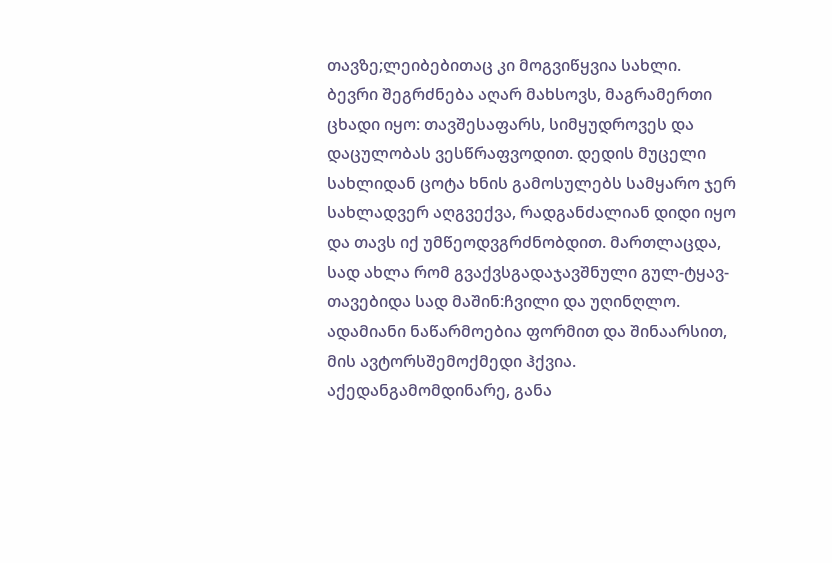თავზე;ლეიბებითაც კი მოგვიწყვია სახლი.
ბევრი შეგრძნება აღარ მახსოვს, მაგრამერთი ცხადი იყო: თავშესაფარს, სიმყუდროვეს და დაცულობას ვესწრაფვოდით. დედის მუცელი სახლიდან ცოტა ხნის გამოსულებს სამყარო ჯერ სახლადვერ აღგვექვა, რადგანძალიან დიდი იყო და თავს იქ უმწეოდვგრძნობდით. მართლაცდა, სად ახლა რომ გვაქვსგადაჯავშნული გულ-ტყავ-თავებიდა სად მაშინ:ჩვილი და უღინღლო.
ადამიანი ნაწარმოებია ფორმით და შინაარსით, მის ავტორსშემოქმედი ჰქვია. აქედანგამომდინარე, განა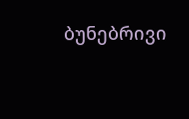ბუნებრივი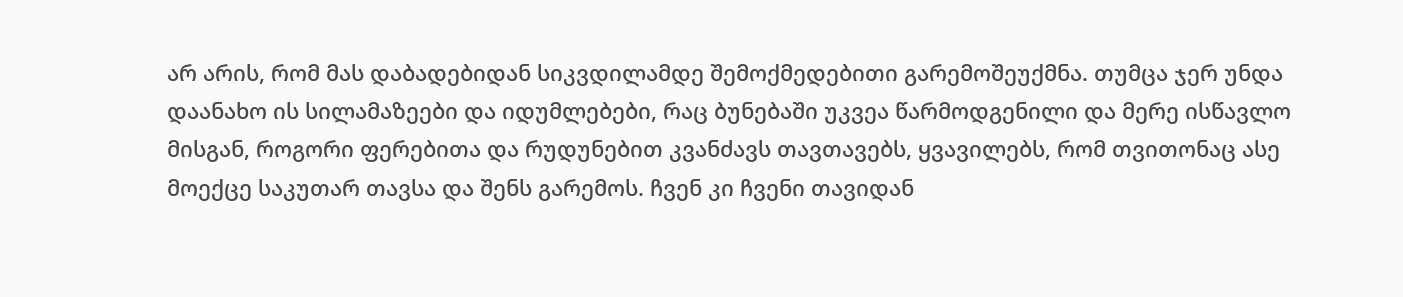არ არის, რომ მას დაბადებიდან სიკვდილამდე შემოქმედებითი გარემოშეუქმნა. თუმცა ჯერ უნდა დაანახო ის სილამაზეები და იდუმლებები, რაც ბუნებაში უკვეა წარმოდგენილი და მერე ისწავლო მისგან, როგორი ფერებითა და რუდუნებით კვანძავს თავთავებს, ყვავილებს, რომ თვითონაც ასე მოექცე საკუთარ თავსა და შენს გარემოს. ჩვენ კი ჩვენი თავიდან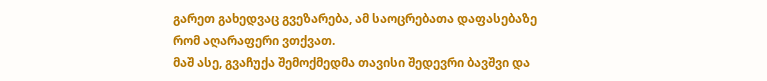გარეთ გახედვაც გვეზარება, ამ საოცრებათა დაფასებაზე რომ აღარაფერი ვთქვათ.
მაშ ასე, გვაჩუქა შემოქმედმა თავისი შედევრი ბავშვი და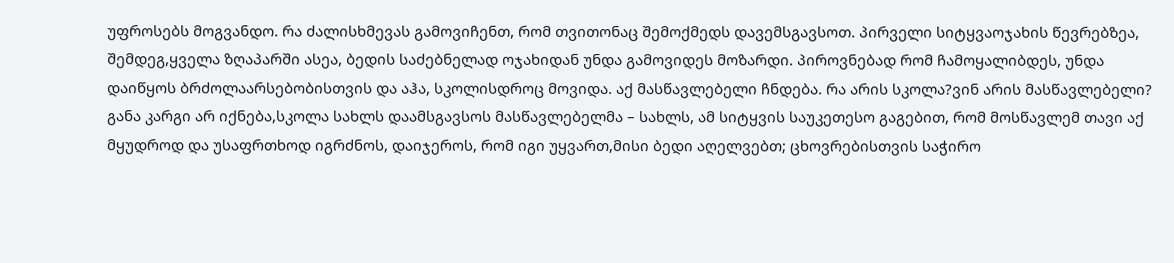უფროსებს მოგვანდო. რა ძალისხმევას გამოვიჩენთ, რომ თვითონაც შემოქმედს დავემსგავსოთ. პირველი სიტყვაოჯახის წევრებზეა, შემდეგ,ყველა ზღაპარში ასეა, ბედის საძებნელად ოჯახიდან უნდა გამოვიდეს მოზარდი. პიროვნებად რომ ჩამოყალიბდეს, უნდა დაიწყოს ბრძოლაარსებობისთვის და აჰა, სკოლისდროც მოვიდა. აქ მასწავლებელი ჩნდება. რა არის სკოლა?ვინ არის მასწავლებელი?
განა კარგი არ იქნება,სკოლა სახლს დაამსგავსოს მასწავლებელმა – სახლს, ამ სიტყვის საუკეთესო გაგებით, რომ მოსწავლემ თავი აქ მყუდროდ და უსაფრთხოდ იგრძნოს, დაიჯეროს, რომ იგი უყვართ,მისი ბედი აღელვებთ; ცხოვრებისთვის საჭირო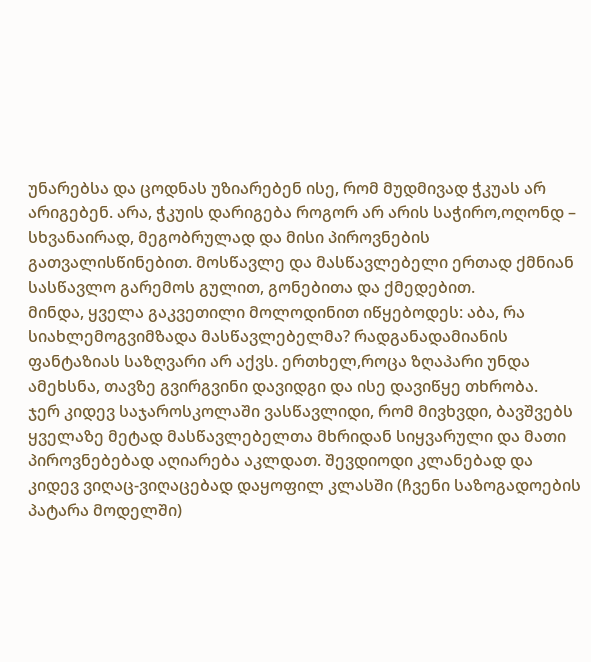უნარებსა და ცოდნას უზიარებენ ისე, რომ მუდმივად ჭკუას არ არიგებენ. არა, ჭკუის დარიგება როგორ არ არის საჭირო,ოღონდ – სხვანაირად, მეგობრულად და მისი პიროვნების გათვალისწინებით. მოსწავლე და მასწავლებელი ერთად ქმნიან სასწავლო გარემოს გულით, გონებითა და ქმედებით.
მინდა, ყველა გაკვეთილი მოლოდინით იწყებოდეს: აბა, რა სიახლემოგვიმზადა მასწავლებელმა? რადგანადამიანის ფანტაზიას საზღვარი არ აქვს. ერთხელ,როცა ზღაპარი უნდა ამეხსნა, თავზე გვირგვინი დავიდგი და ისე დავიწყე თხრობა.
ჯერ კიდევ საჯაროსკოლაში ვასწავლიდი, რომ მივხვდი, ბავშვებს ყველაზე მეტად მასწავლებელთა მხრიდან სიყვარული და მათი პიროვნებებად აღიარება აკლდათ. შევდიოდი კლანებად და კიდევ ვიღაც-ვიღაცებად დაყოფილ კლასში (ჩვენი საზოგადოების პატარა მოდელში)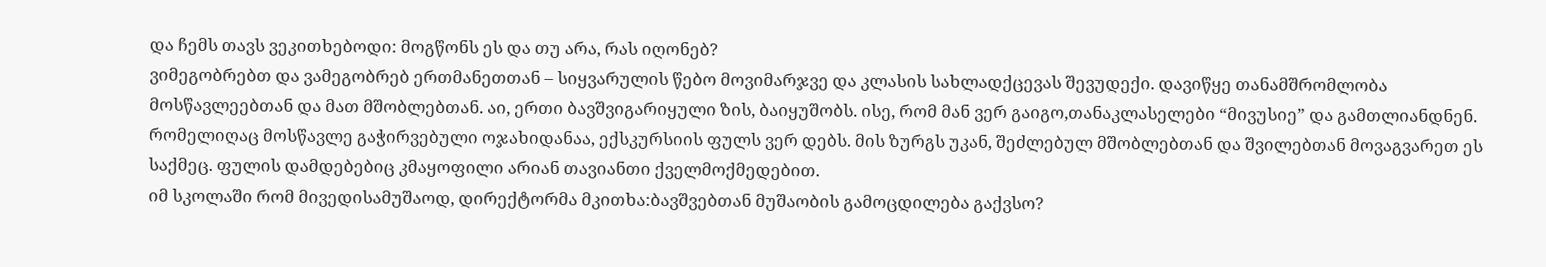და ჩემს თავს ვეკითხებოდი: მოგწონს ეს და თუ არა, რას იღონებ?
ვიმეგობრებთ და ვამეგობრებ ერთმანეთთან – სიყვარულის წებო მოვიმარჯვე და კლასის სახლადქცევას შევუდექი. დავიწყე თანამშრომლობა მოსწავლეებთან და მათ მშობლებთან. აი, ერთი ბავშვიგარიყული ზის, ბაიყუშობს. ისე, რომ მან ვერ გაიგო,თანაკლასელები “მივუსიე” და გამთლიანდნენ. რომელიღაც მოსწავლე გაჭირვებული ოჯახიდანაა, ექსკურსიის ფულს ვერ დებს. მის ზურგს უკან, შეძლებულ მშობლებთან და შვილებთან მოვაგვარეთ ეს საქმეც. ფულის დამდებებიც კმაყოფილი არიან თავიანთი ქველმოქმედებით.
იმ სკოლაში რომ მივედისამუშაოდ, დირექტორმა მკითხა:ბავშვებთან მუშაობის გამოცდილება გაქვსო?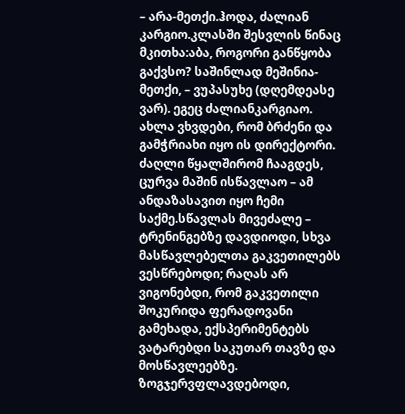– არა-მეთქი.ჰოდა, ძალიან კარგიო.კლასში შესვლის წინაც მკითხა:აბა, როგორი განწყობა გაქვსო? საშინლად მეშინია-მეთქი, – ვუპასუხე (დღემდეასე ვარ). ეგეც ძალიანკარგიაო. ახლა ვხვდები, რომ ბრძენი და გამჭრიახი იყო ის დირექტორი.
ძაღლი წყალშირომ ჩააგდეს, ცურვა მაშინ ისწავლაო – ამ ანდაზასავით იყო ჩემი საქმე.სწავლას მივეძალე – ტრენინგებზე დავდიოდი, სხვა მასწავლებელთა გაკვეთილებს ვესწრებოდი; რაღას არ ვიგონებდი, რომ გაკვეთილი შოკურიდა ფერადოვანი გამეხადა, ექსპერიმენტებს ვატარებდი საკუთარ თავზე და მოსწავლეებზე. ზოგჯერვფლავდებოდი,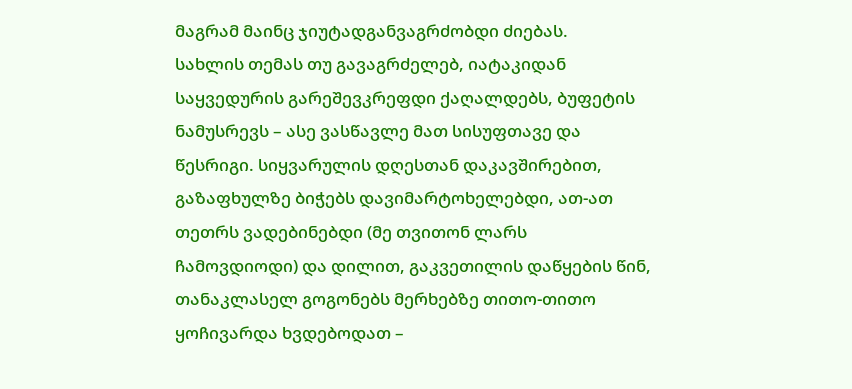მაგრამ მაინც ჯიუტადგანვაგრძობდი ძიებას.
სახლის თემას თუ გავაგრძელებ, იატაკიდან საყვედურის გარეშევკრეფდი ქაღალდებს, ბუფეტის ნამუსრევს – ასე ვასწავლე მათ სისუფთავე და წესრიგი. სიყვარულის დღესთან დაკავშირებით, გაზაფხულზე ბიჭებს დავიმარტოხელებდი, ათ-ათ თეთრს ვადებინებდი (მე თვითონ ლარს ჩამოვდიოდი) და დილით, გაკვეთილის დაწყების წინ, თანაკლასელ გოგონებს მერხებზე თითო-თითო ყოჩივარდა ხვდებოდათ –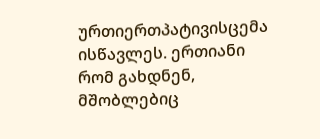ურთიერთპატივისცემა ისწავლეს. ერთიანი რომ გახდნენ, მშობლებიც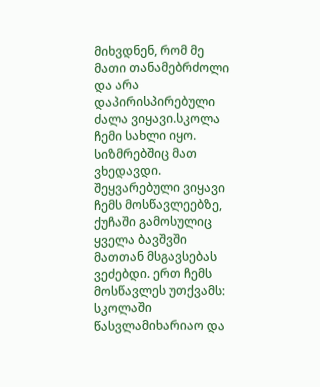მიხვდნენ, რომ მე მათი თანამებრძოლი და არა დაპირისპირებული ძალა ვიყავი.სკოლა ჩემი სახლი იყო. სიზმრებშიც მათ ვხედავდი. შეყვარებული ვიყავი ჩემს მოსწავლეებზე, ქუჩაში გამოსულიც ყველა ბავშვში მათთან მსგავსებას ვეძებდი. ერთ ჩემს მოსწავლეს უთქვამს: სკოლაში წასვლამიხარიაო და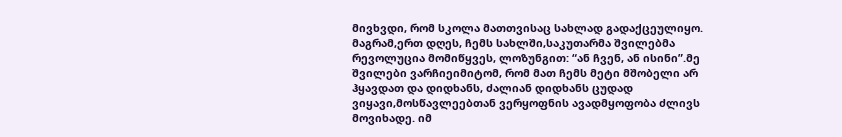მივხვდი, რომ სკოლა მათთვისაც სახლად გადაქცეულიყო. მაგრამ,ერთ დღეს, ჩემს სახლში,საკუთარმა შვილებმა რევოლუცია მომიწყვეს, ლოზუნგით: “ან ჩვენ, ან ისინი”.მე შვილები ვარჩიეიმიტომ, რომ მათ ჩემს მეტი მშობელი არ ჰყავდათ და დიდხანს, ძალიან დიდხანს ცუდად ვიყავი,მოსწავლეებთან ვერყოფნის ავადმყოფობა ძლივს მოვიხადე. იმ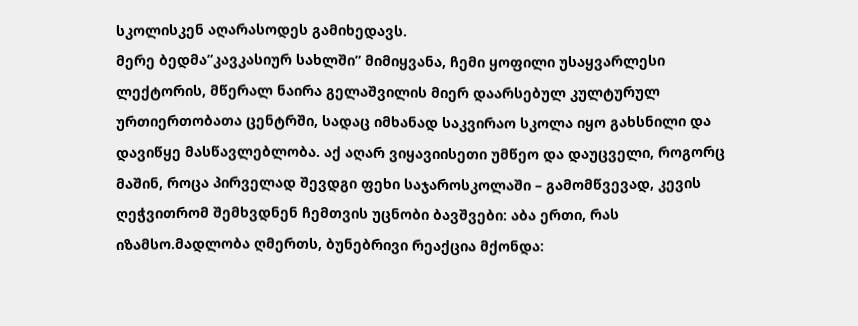სკოლისკენ აღარასოდეს გამიხედავს.
მერე ბედმა”კავკასიურ სახლში” მიმიყვანა, ჩემი ყოფილი უსაყვარლესი ლექტორის, მწერალ ნაირა გელაშვილის მიერ დაარსებულ კულტურულ ურთიერთობათა ცენტრში, სადაც იმხანად საკვირაო სკოლა იყო გახსნილი და დავიწყე მასწავლებლობა. აქ აღარ ვიყავიისეთი უმწეო და დაუცველი, როგორც მაშინ, როცა პირველად შევდგი ფეხი საჯაროსკოლაში – გამომწვევად, კევის ღეჭვითრომ შემხვდნენ ჩემთვის უცნობი ბავშვები: აბა ერთი, რას იზამსო.მადლობა ღმერთს, ბუნებრივი რეაქცია მქონდა: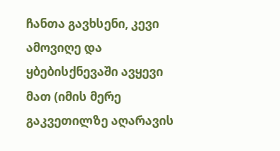ჩანთა გავხსენი, კევი ამოვიღე და ყბებისქნევაში ავყევი მათ (იმის მერე გაკვეთილზე აღარავის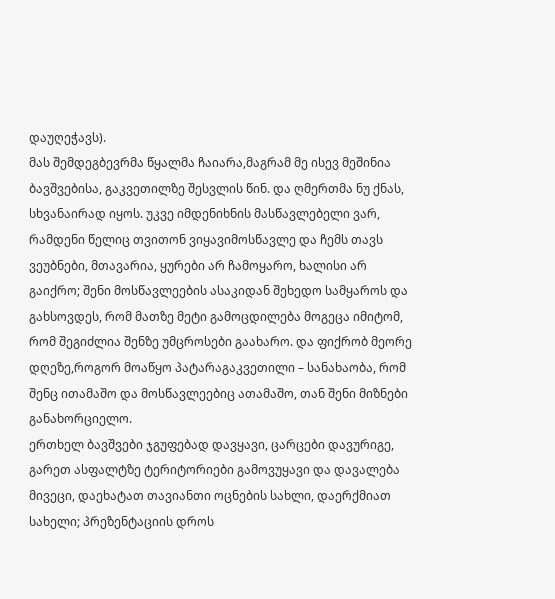დაუღეჭავს).
მას შემდეგბევრმა წყალმა ჩაიარა,მაგრამ მე ისევ მეშინია ბავშვებისა, გაკვეთილზე შესვლის წინ. და ღმერთმა ნუ ქნას, სხვანაირად იყოს. უკვე იმდენიხნის მასწავლებელი ვარ, რამდენი წელიც თვითონ ვიყავიმოსწავლე და ჩემს თავს ვეუბნები, მთავარია, ყურები არ ჩამოყარო, ხალისი არ გაიქრო; შენი მოსწავლეების ასაკიდან შეხედო სამყაროს და გახსოვდეს, რომ მათზე მეტი გამოცდილება მოგეცა იმიტომ, რომ შეგიძლია შენზე უმცროსები გაახარო. და ფიქრობ მეორე დღეზე,როგორ მოაწყო პატარაგაკვეთილი – სანახაობა, რომ შენც ითამაშო და მოსწავლეებიც ათამაშო, თან შენი მიზნები განახორციელო.
ერთხელ ბავშვები ჯგუფებად დავყავი, ცარცები დავურიგე, გარეთ ასფალტზე ტერიტორიები გამოვუყავი და დავალება მივეცი, დაეხატათ თავიანთი ოცნების სახლი, დაერქმიათ სახელი; პრეზენტაციის დროს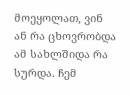მოეყოლათ, ვინ ან რა ცხოვრობდა ამ სახლშიდა რა სურდა. ჩემ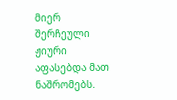მიერ შერჩეული ჟიური აფასებდა მათ ნაშრომებს.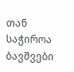თან საჭიროა ბავშვები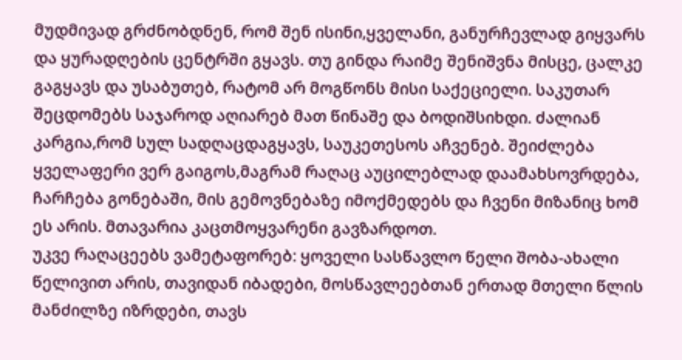მუდმივად გრძნობდნენ, რომ შენ ისინი,ყველანი, განურჩევლად გიყვარს და ყურადღების ცენტრში გყავს. თუ გინდა რაიმე შენიშვნა მისცე, ცალკე გაგყავს და უსაბუთებ, რატომ არ მოგწონს მისი საქეციელი. საკუთარ შეცდომებს საჯაროდ აღიარებ მათ წინაშე და ბოდიშსიხდი. ძალიან კარგია,რომ სულ სადღაცდაგყავს, საუკეთესოს აჩვენებ. შეიძლება ყველაფერი ვერ გაიგოს,მაგრამ რაღაც აუცილებლად დაამახსოვრდება, ჩარჩება გონებაში, მის გემოვნებაზე იმოქმედებს და ჩვენი მიზანიც ხომ ეს არის. მთავარია კაცთმოყვარენი გავზარდოთ.
უკვე რაღაცეებს ვამეტაფორებ: ყოველი სასწავლო წელი შობა-ახალი წელივით არის, თავიდან იბადები, მოსწავლეებთან ერთად მთელი წლის მანძილზე იზრდები, თავს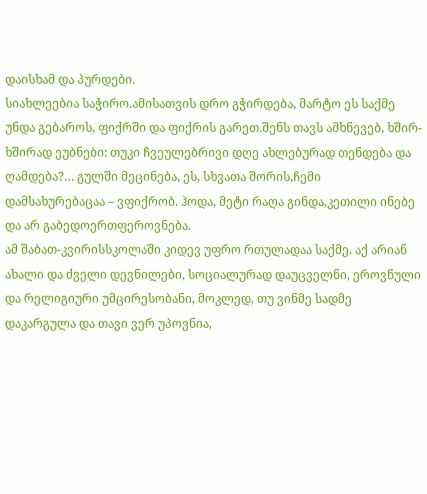დაისხამ და პურდები.
სიახლეებია საჭირო.ამისათვის დრო გჭირდება, მარტო ეს საქმე უნდა გებაროს, ფიქრში და ფიქრის გარეთ.შენს თავს ამხნევებ, ხშირ-ხშირად ეუბნები: თუკი ჩვეულებრივი დღე ახლებურად თენდება და ღამდება?… გულში მეცინება, ეს, სხვათა შორის,ჩემი დამსახურებაცაა – ვფიქრობ. ჰოდა, მეტი რაღა გინდა,კეთილი ინებე და არ გაბედოერთფეროვნება.
ამ შაბათ-კვირისსკოლაში კიდევ უფრო რთულადაა საქმე. აქ არიან ახალი და ძველი დევნილები, სოციალურად დაუცველნი, ეროვნული და რელიგიური უმცირესობანი, მოკლედ, თუ ვინმე სადმე დაკარგულა და თავი ვერ უპოვნია,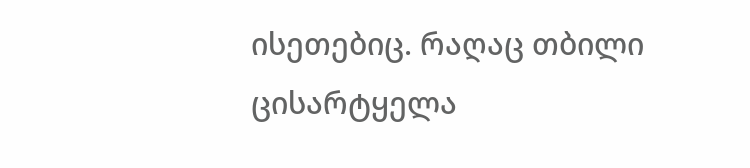ისეთებიც. რაღაც თბილი ცისარტყელა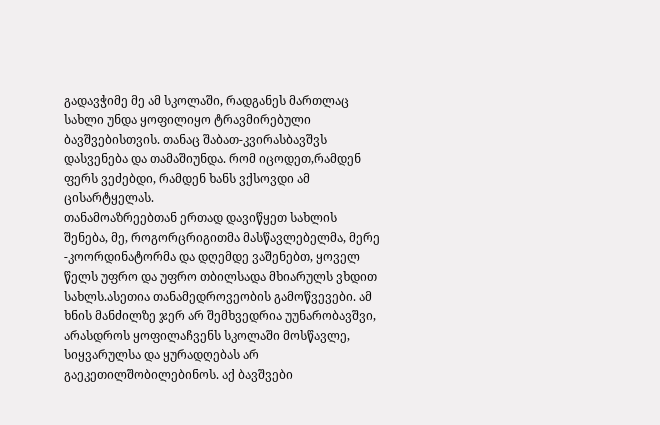გადავჭიმე მე ამ სკოლაში, რადგანეს მართლაც სახლი უნდა ყოფილიყო ტრავმირებული ბავშვებისთვის. თანაც შაბათ-კვირასბავშვს დასვენება და თამაშიუნდა. რომ იცოდეთ,რამდენ ფერს ვეძებდი, რამდენ ხანს ვქსოვდი ამ ცისარტყელას.
თანამოაზრეებთან ერთად დავიწყეთ სახლის შენება, მე, როგორცრიგითმა მასწავლებელმა, მერე -კოორდინატორმა და დღემდე ვაშენებთ, ყოველ წელს უფრო და უფრო თბილსადა მხიარულს ვხდით სახლს.ასეთია თანამედროვეობის გამოწვევები. ამ ხნის მანძილზე ჯერ არ შემხვედრია უუნარობავშვი, არასდროს ყოფილაჩვენს სკოლაში მოსწავლე, სიყვარულსა და ყურადღებას არ გაეკეთილშობილებინოს. აქ ბავშვები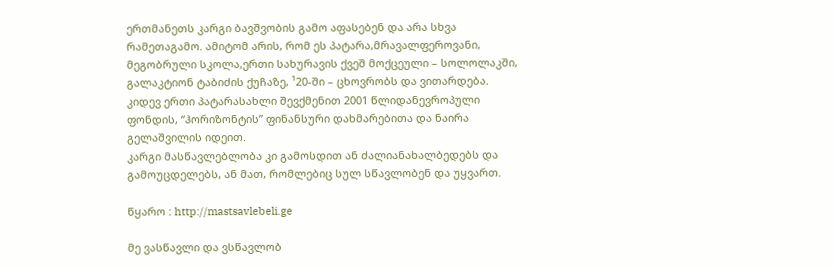ერთმანეთს კარგი ბავშვობის გამო აფასებენ და არა სხვა რამეთაგამო. ამიტომ არის, რომ ეს პატარა,მრავალფეროვანი, მეგობრული სკოლა,ერთი სახურავის ქვეშ მოქცეული – სოლოლაკში, გალაკტიონ ტაბიძის ქუჩაზე, ¹20-ში – ცხოვრობს და ვითარდება. კიდევ ერთი პატარასახლი შევქმენით 2001 წლიდანევროპული ფონდის, “ჰორიზონტის” ფინანსური დახმარებითა და ნაირა გელაშვილის იდეით.
კარგი მასწავლებლობა კი გამოსდით ან ძალიანახალბედებს და გამოუცდელებს, ან მათ, რომლებიც სულ სწავლობენ და უყვართ.

წყარო : http://mastsavlebeli.ge

მე ვასწავლი და ვსწავლობ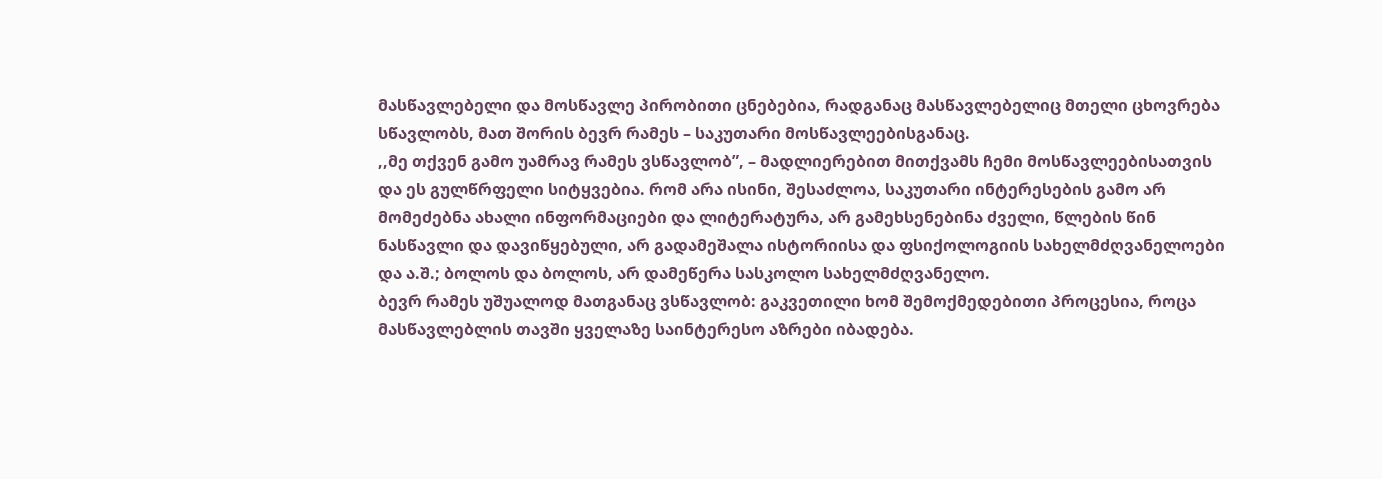მასწავლებელი და მოსწავლე პირობითი ცნებებია, რადგანაც მასწავლებელიც მთელი ცხოვრება სწავლობს, მათ შორის ბევრ რამეს – საკუთარი მოსწავლეებისგანაც.
,,მე თქვენ გამო უამრავ რამეს ვსწავლობ”, – მადლიერებით მითქვამს ჩემი მოსწავლეებისათვის და ეს გულწრფელი სიტყვებია. რომ არა ისინი, შესაძლოა, საკუთარი ინტერესების გამო არ მომეძებნა ახალი ინფორმაციები და ლიტერატურა, არ გამეხსენებინა ძველი, წლების წინ ნასწავლი და დავიწყებული, არ გადამეშალა ისტორიისა და ფსიქოლოგიის სახელმძღვანელოები და ა.შ.; ბოლოს და ბოლოს, არ დამეწერა სასკოლო სახელმძღვანელო.
ბევრ რამეს უშუალოდ მათგანაც ვსწავლობ: გაკვეთილი ხომ შემოქმედებითი პროცესია, როცა მასწავლებლის თავში ყველაზე საინტერესო აზრები იბადება.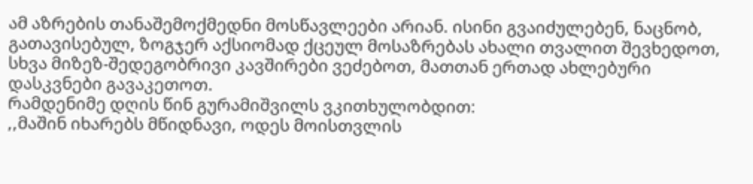ამ აზრების თანაშემოქმედნი მოსწავლეები არიან. ისინი გვაიძულებენ, ნაცნობ, გათავისებულ, ზოგჯერ აქსიომად ქცეულ მოსაზრებას ახალი თვალით შევხედოთ, სხვა მიზეზ-შედეგობრივი კავშირები ვეძებოთ, მათთან ერთად ახლებური დასკვნები გავაკეთოთ.
რამდენიმე დღის წინ გურამიშვილს ვკითხულობდით:
,,მაშინ იხარებს მწიდნავი, ოდეს მოისთვლის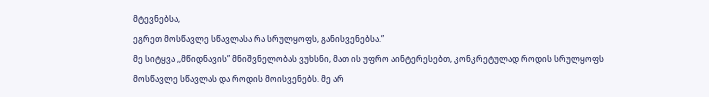მტევნებსა,
ეგრეთ მოსწავლე სწავლასა რა სრულყოფს, განისვენებსა.”
მე სიტყვა ,,მწიდნავის” მნიშვნელობას ვუხსნი, მათ ის უფრო აინტერესებთ, კონკრეტულად როდის სრულყოფს მოსწავლე სწავლას და როდის მოისვენებს. მე არ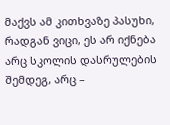მაქვს ამ კითხვაზე პასუხი, რადგან ვიცი, ეს არ იქნება არც სკოლის დასრულების შემდეგ, არც –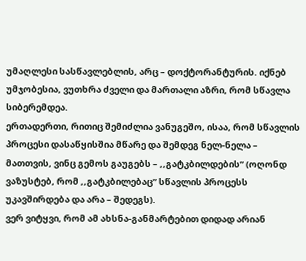უმაღლესი სასწავლებლის, არც – დოქტორანტურის. იქნებ უმჯობესია, ვუთხრა ძველი და მართალი აზრი, რომ სწავლა სიბერემდეა.
ერთადერთი, რითიც შემიძლია ვანუგეშო, ისაა, რომ სწავლის პროცესი დასაწყისშია მწარე და შემდეგ ნელ-ნელა – მათთვის, ვინც გემოს გაუგებს – ,,გატკბილდების” (ოღონდ ვაზუსტებ, რომ ,,გატკბილებაც” სწავლის პროცესს უკავშირდება და არა – შედეგს).
ვერ ვიტყვი, რომ ამ ახსნა-განმარტებით დიდად არიან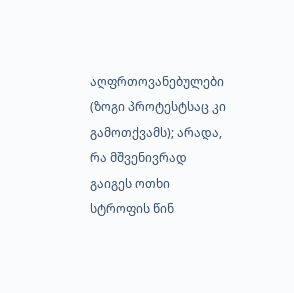აღფრთოვანებულები (ზოგი პროტესტსაც კი გამოთქვამს); არადა, რა მშვენივრად გაიგეს ოთხი სტროფის წინ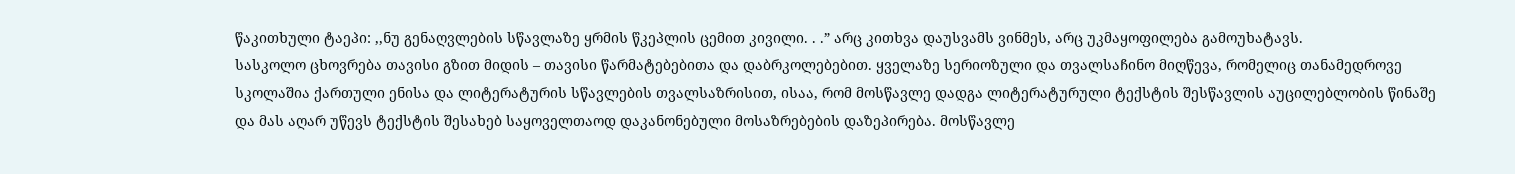წაკითხული ტაეპი: ,,ნუ გენაღვლების სწავლაზე ყრმის წკეპლის ცემით კივილი. . .” არც კითხვა დაუსვამს ვინმეს, არც უკმაყოფილება გამოუხატავს.
სასკოლო ცხოვრება თავისი გზით მიდის – თავისი წარმატებებითა და დაბრკოლებებით. ყველაზე სერიოზული და თვალსაჩინო მიღწევა, რომელიც თანამედროვე სკოლაშია ქართული ენისა და ლიტერატურის სწავლების თვალსაზრისით, ისაა, რომ მოსწავლე დადგა ლიტერატურული ტექსტის შესწავლის აუცილებლობის წინაშე და მას აღარ უწევს ტექსტის შესახებ საყოველთაოდ დაკანონებული მოსაზრებების დაზეპირება. მოსწავლე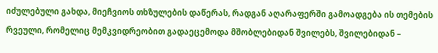იძულებული გახდა, მიეჩვიოს თხზულების დაწერას, რადგან აღარაფერში გამოადგება ის თემების რვეული, რომელიც მემკვიდრეობით გადაეცემოდა მშობლებიდან შვილებს, შვილებიდან –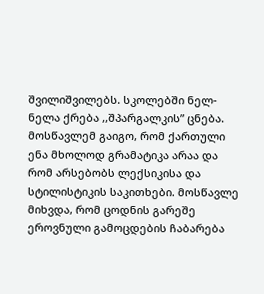შვილიშვილებს. სკოლებში ნელ-ნელა ქრება ,,შპარგალკის” ცნება. მოსწავლემ გაიგო, რომ ქართული ენა მხოლოდ გრამატიკა არაა და რომ არსებობს ლექსიკისა და სტილისტიკის საკითხები. მოსწავლე მიხვდა, რომ ცოდნის გარეშე ეროვნული გამოცდების ჩაბარება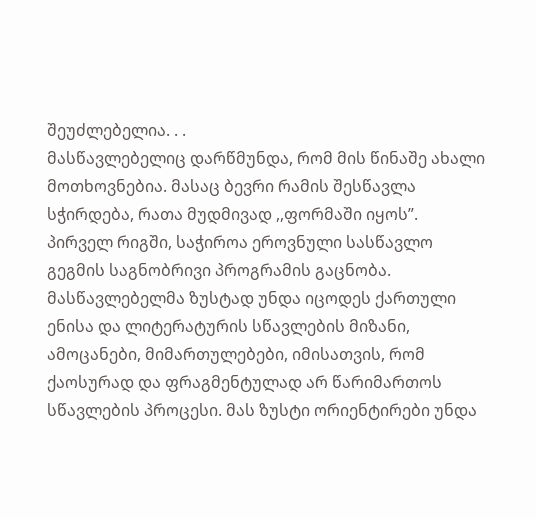შეუძლებელია. . .
მასწავლებელიც დარწმუნდა, რომ მის წინაშე ახალი მოთხოვნებია. მასაც ბევრი რამის შესწავლა სჭირდება, რათა მუდმივად ,,ფორმაში იყოს”.
პირველ რიგში, საჭიროა ეროვნული სასწავლო გეგმის საგნობრივი პროგრამის გაცნობა. მასწავლებელმა ზუსტად უნდა იცოდეს ქართული ენისა და ლიტერატურის სწავლების მიზანი, ამოცანები, მიმართულებები, იმისათვის, რომ ქაოსურად და ფრაგმენტულად არ წარიმართოს სწავლების პროცესი. მას ზუსტი ორიენტირები უნდა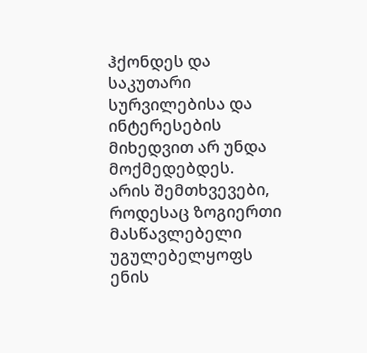ჰქონდეს და საკუთარი სურვილებისა და ინტერესების მიხედვით არ უნდა მოქმედებდეს.
არის შემთხვევები, როდესაც ზოგიერთი მასწავლებელი უგულებელყოფს ენის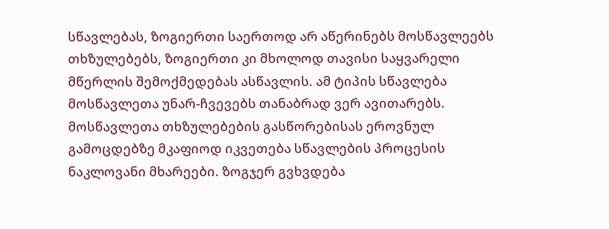სწავლებას, ზოგიერთი საერთოდ არ აწერინებს მოსწავლეებს თხზულებებს, ზოგიერთი კი მხოლოდ თავისი საყვარელი მწერლის შემოქმედებას ასწავლის. ამ ტიპის სწავლება მოსწავლეთა უნარ-ჩვევებს თანაბრად ვერ ავითარებს. მოსწავლეთა თხზულებების გასწორებისას ეროვნულ გამოცდებზე მკაფიოდ იკვეთება სწავლების პროცესის ნაკლოვანი მხარეები. ზოგჯერ გვხვდება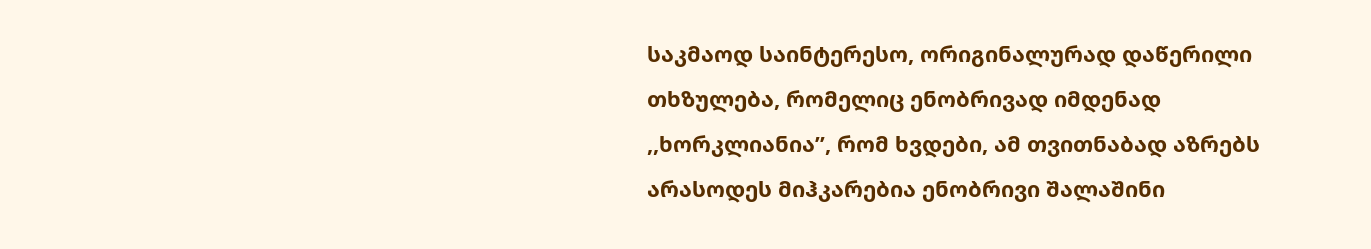საკმაოდ საინტერესო, ორიგინალურად დაწერილი თხზულება, რომელიც ენობრივად იმდენად ,,ხორკლიანია”, რომ ხვდები, ამ თვითნაბად აზრებს არასოდეს მიჰკარებია ენობრივი შალაშინი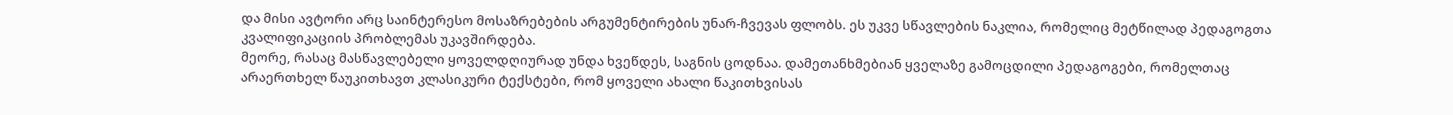და მისი ავტორი არც საინტერესო მოსაზრებების არგუმენტირების უნარ-ჩვევას ფლობს. ეს უკვე სწავლების ნაკლია, რომელიც მეტწილად პედაგოგთა კვალიფიკაციის პრობლემას უკავშირდება.
მეორე, რასაც მასწავლებელი ყოველდღიურად უნდა ხვეწდეს, საგნის ცოდნაა. დამეთანხმებიან ყველაზე გამოცდილი პედაგოგები, რომელთაც არაერთხელ წაუკითხავთ კლასიკური ტექსტები, რომ ყოველი ახალი წაკითხვისას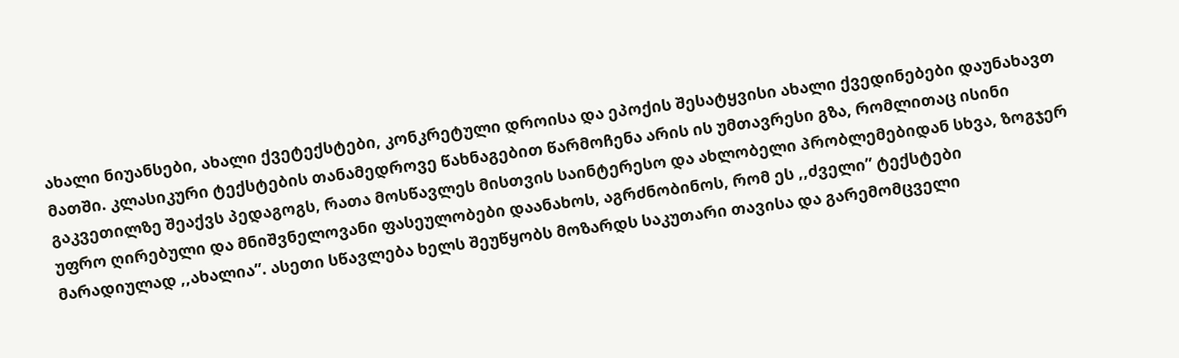ახალი ნიუანსები, ახალი ქვეტექსტები, კონკრეტული დროისა და ეპოქის შესატყვისი ახალი ქვედინებები დაუნახავთ მათში. კლასიკური ტექსტების თანამედროვე წახნაგებით წარმოჩენა არის ის უმთავრესი გზა, რომლითაც ისინი გაკვეთილზე შეაქვს პედაგოგს, რათა მოსწავლეს მისთვის საინტერესო და ახლობელი პრობლემებიდან სხვა, ზოგჯერ უფრო ღირებული და მნიშვნელოვანი ფასეულობები დაანახოს, აგრძნობინოს, რომ ეს ,,ძველი” ტექსტები მარადიულად ,,ახალია”. ასეთი სწავლება ხელს შეუწყობს მოზარდს საკუთარი თავისა და გარემომცველი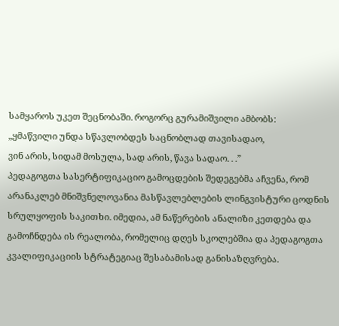სამყაროს უკეთ შეცნობაში. როგორც გურამიშვილი ამბობს:
,,ყმაწვილი უნდა სწავლობდეს საცნობლად თავისადაო,
ვინ არის, სიდამ მოსულა, სად არის, წავა სადაო. . .”
პედაგოგთა სასერტიფიკაციო გამოცდების შედეგებმა აჩვენა, რომ არანაკლებ მნიშვნელოვანია მასწავლებლების ლინგვისტური ცოდნის სრულყოფის საკითხი. იმედია, ამ ნაწერების ანალიზი კეთდება და გამოჩნდება ის რეალობა, რომელიც დღეს სკოლებშია და პედაგოგთა კვალიფიკაციის სტრატეგიაც შესაბამისად განისაზღვრება.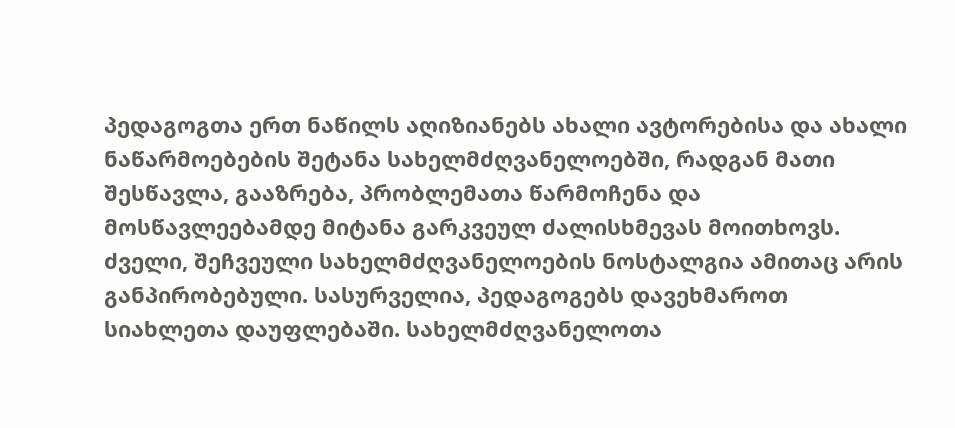პედაგოგთა ერთ ნაწილს აღიზიანებს ახალი ავტორებისა და ახალი ნაწარმოებების შეტანა სახელმძღვანელოებში, რადგან მათი შესწავლა, გააზრება, პრობლემათა წარმოჩენა და მოსწავლეებამდე მიტანა გარკვეულ ძალისხმევას მოითხოვს. ძველი, შეჩვეული სახელმძღვანელოების ნოსტალგია ამითაც არის განპირობებული. სასურველია, პედაგოგებს დავეხმაროთ სიახლეთა დაუფლებაში. სახელმძღვანელოთა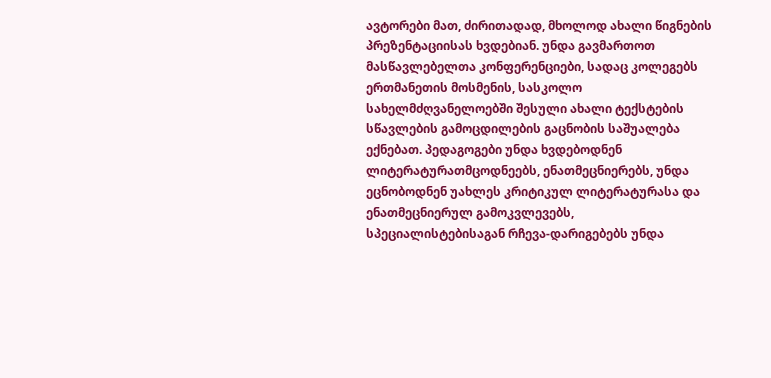ავტორები მათ, ძირითადად, მხოლოდ ახალი წიგნების პრეზენტაციისას ხვდებიან. უნდა გავმართოთ მასწავლებელთა კონფერენციები, სადაც კოლეგებს ერთმანეთის მოსმენის, სასკოლო სახელმძღვანელოებში შესული ახალი ტექსტების სწავლების გამოცდილების გაცნობის საშუალება ექნებათ. პედაგოგები უნდა ხვდებოდნენ ლიტერატურათმცოდნეებს, ენათმეცნიერებს, უნდა ეცნობოდნენ უახლეს კრიტიკულ ლიტერატურასა და ენათმეცნიერულ გამოკვლევებს, სპეციალისტებისაგან რჩევა-დარიგებებს უნდა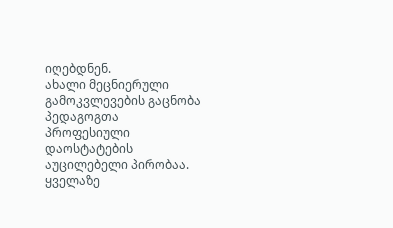იღებდნენ.
ახალი მეცნიერული გამოკვლევების გაცნობა პედაგოგთა პროფესიული დაოსტატების აუცილებელი პირობაა. ყველაზე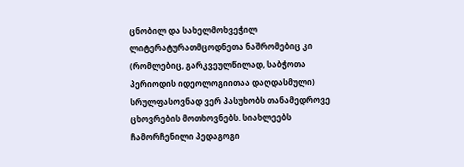ცნობილ და სახელმოხვეჭილ ლიტერატურათმცოდნეთა ნაშრომებიც კი (რომლებიც, გარკვეულწილად, საბჭოთა პერიოდის იდეოლოგიითაა დაღდასმული) სრულფასოვნად ვერ პასუხობს თანამედროვე ცხოვრების მოთხოვნებს. სიახლეებს ჩამორჩენილი პედაგოგი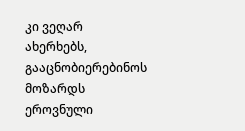კი ვეღარ ახერხებს, გააცნობიერებინოს მოზარდს ეროვნული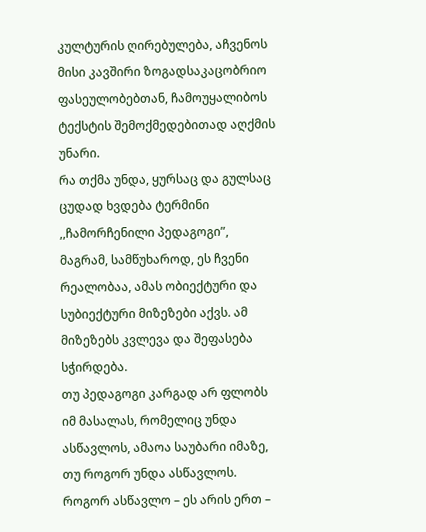კულტურის ღირებულება, აჩვენოს მისი კავშირი ზოგადსაკაცობრიო ფასეულობებთან, ჩამოუყალიბოს ტექსტის შემოქმედებითად აღქმის უნარი.
რა თქმა უნდა, ყურსაც და გულსაც ცუდად ხვდება ტერმინი ,,ჩამორჩენილი პედაგოგი”, მაგრამ, სამწუხაროდ, ეს ჩვენი რეალობაა, ამას ობიექტური და სუბიექტური მიზეზები აქვს. ამ მიზეზებს კვლევა და შეფასება სჭირდება.
თუ პედაგოგი კარგად არ ფლობს იმ მასალას, რომელიც უნდა ასწავლოს, ამაოა საუბარი იმაზე, თუ როგორ უნდა ასწავლოს. როგორ ასწავლო – ეს არის ერთ –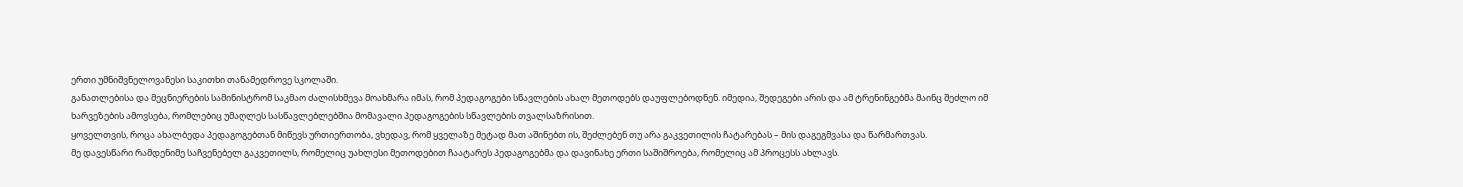ერთი უმნიშვნელოვანესი საკითხი თანამედროვე სკოლაში.
განათლებისა და მეცნიერების სამინისტრომ საკმაო ძალისხმევა მოახმარა იმას, რომ პედაგოგები სწავლების ახალ მეთოდებს დაუფლებოდნენ. იმედია, შედეგები არის და ამ ტრენინგებმა მაინც შეძლო იმ ხარვეზების ამოვსება, რომლებიც უმაღლეს სასწავლებლებშია მომავალი პედაგოგების სწავლების თვალსაზრისით.
ყოველთვის, როცა ახალბედა პედაგოგებთან მიწევს ურთიერთობა, ვხედავ, რომ ყველაზე მეტად მათ აშინებთ ის, შეძლებენ თუ არა გაკვეთილის ჩატარებას – მის დაგეგმვასა და წარმართვას.
მე დავესწარი რამდენიმე საჩვენებელ გაკვეთილს, რომელიც უახლესი მეთოდებით ჩაატარეს პედაგოგებმა და დავინახე ერთი საშიშროება, რომელიც ამ პროცესს ახლავს.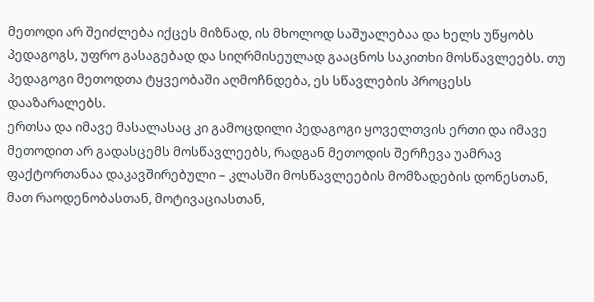მეთოდი არ შეიძლება იქცეს მიზნად, ის მხოლოდ საშუალებაა და ხელს უწყობს პედაგოგს, უფრო გასაგებად და სიღრმისეულად გააცნოს საკითხი მოსწავლეებს. თუ პედაგოგი მეთოდთა ტყვეობაში აღმოჩნდება, ეს სწავლების პროცესს დააზარალებს.
ერთსა და იმავე მასალასაც კი გამოცდილი პედაგოგი ყოველთვის ერთი და იმავე მეთოდით არ გადასცემს მოსწავლეებს, რადგან მეთოდის შერჩევა უამრავ ფაქტორთანაა დაკავშირებული – კლასში მოსწავლეების მომზადების დონესთან, მათ რაოდენობასთან, მოტივაციასთან,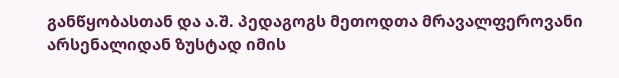განწყობასთან და ა.შ. პედაგოგს მეთოდთა მრავალფეროვანი არსენალიდან ზუსტად იმის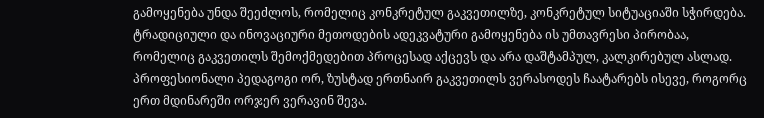გამოყენება უნდა შეეძლოს, რომელიც კონკრეტულ გაკვეთილზე, კონკრეტულ სიტუაციაში სჭირდება. ტრადიციული და ინოვაციური მეთოდების ადეკვატური გამოყენება ის უმთავრესი პირობაა, რომელიც გაკვეთილს შემოქმედებით პროცესად აქცევს და არა დაშტამპულ, კალკირებულ ასლად. პროფესიონალი პედაგოგი ორ, ზუსტად ერთნაირ გაკვეთილს ვერასოდეს ჩაატარებს ისევე, როგორც ერთ მდინარეში ორჯერ ვერავინ შევა.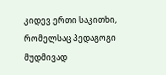კიდევ ერთი საკითხი, რომელსაც პედაგოგი მუდმივად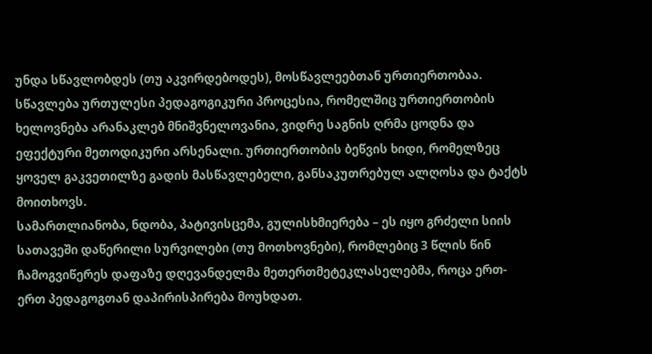უნდა სწავლობდეს (თუ აკვირდებოდეს), მოსწავლეებთან ურთიერთობაა. სწავლება ურთულესი პედაგოგიკური პროცესია, რომელშიც ურთიერთობის ხელოვნება არანაკლებ მნიშვნელოვანია, ვიდრე საგნის ღრმა ცოდნა და ეფექტური მეთოდიკური არსენალი. ურთიერთობის ბეწვის ხიდი, რომელზეც ყოველ გაკვეთილზე გადის მასწავლებელი, განსაკუთრებულ ალღოსა და ტაქტს მოითხოვს.
სამართლიანობა, ნდობა, პატივისცემა, გულისხმიერება – ეს იყო გრძელი სიის სათავეში დაწერილი სურვილები (თუ მოთხოვნები), რომლებიც 3 წლის წინ ჩამოგვიწერეს დაფაზე დღევანდელმა მეთერთმეტეკლასელებმა, როცა ერთ-ერთ პედაგოგთან დაპირისპირება მოუხდათ.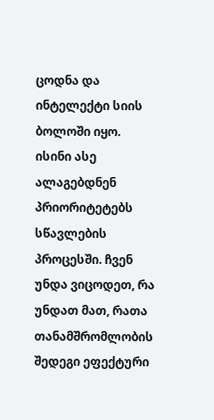ცოდნა და ინტელექტი სიის ბოლოში იყო. ისინი ასე ალაგებდნენ პრიორიტეტებს სწავლების პროცესში. ჩვენ უნდა ვიცოდეთ, რა უნდათ მათ, რათა თანამშრომლობის შედეგი ეფექტური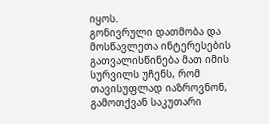იყოს.
გონივრული დათმობა და მოსწავლეთა ინტერესების გათვალისწინება მათ იმის სურვილს უჩენს, რომ თავისუფლად იაზროვნონ, გამოთქვან საკუთარი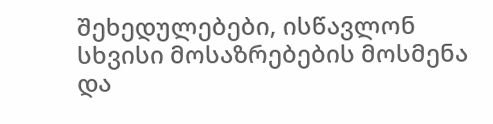შეხედულებები, ისწავლონ სხვისი მოსაზრებების მოსმენა და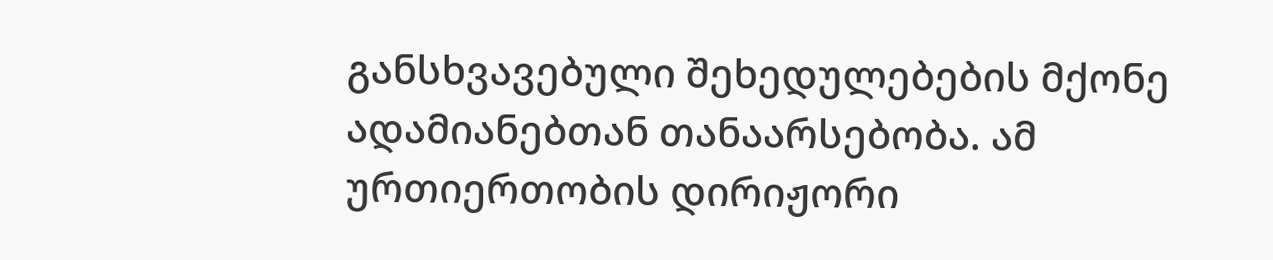განსხვავებული შეხედულებების მქონე ადამიანებთან თანაარსებობა. ამ ურთიერთობის დირიჟორი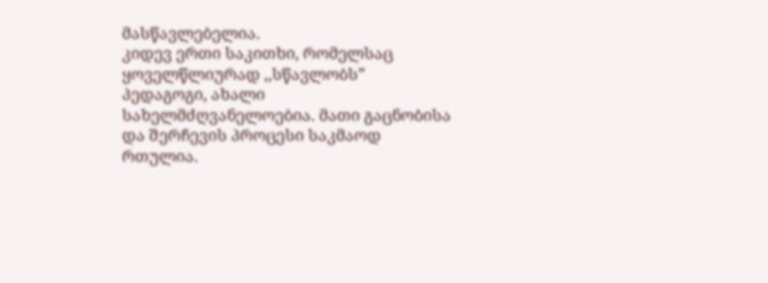მასწავლებელია.
კიდევ ერთი საკითხი, რომელსაც ყოველწლიურად ,,სწავლობს” პედაგოგი, ახალი სახელმძღვანელოებია. მათი გაცნობისა და შერჩევის პროცესი საკმაოდ რთულია.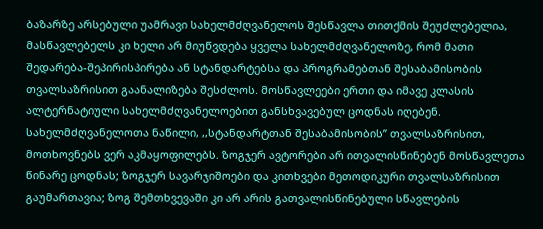ბაზარზე არსებული უამრავი სახელმძღვანელოს შესწავლა თითქმის შეუძლებელია, მასწავლებელს კი ხელი არ მიუწვდება ყველა სახელმძღვანელოზე, რომ მათი შედარება-შეპირისპირება ან სტანდარტებსა და პროგრამებთან შესაბამისობის თვალსაზრისით გაანალიზება შესძლოს. მოსწავლეები ერთი და იმავე კლასის ალტერნატიული სახელმძღვანელოებით განსხვავებულ ცოდნას იღებენ.
სახელმძღვანელოთა ნაწილი, ,,სტანდარტთან შესაბამისობის” თვალსაზრისით, მოთხოვნებს ვერ აკმაყოფილებს. ზოგჯერ ავტორები არ ითვალისწინებენ მოსწავლეთა წინარე ცოდნას; ზოგჯერ სავარჯიშოები და კითხვები მეთოდიკური თვალსაზრისით გაუმართავია; ზოგ შემთხვევაში კი არ არის გათვალისწინებული სწავლების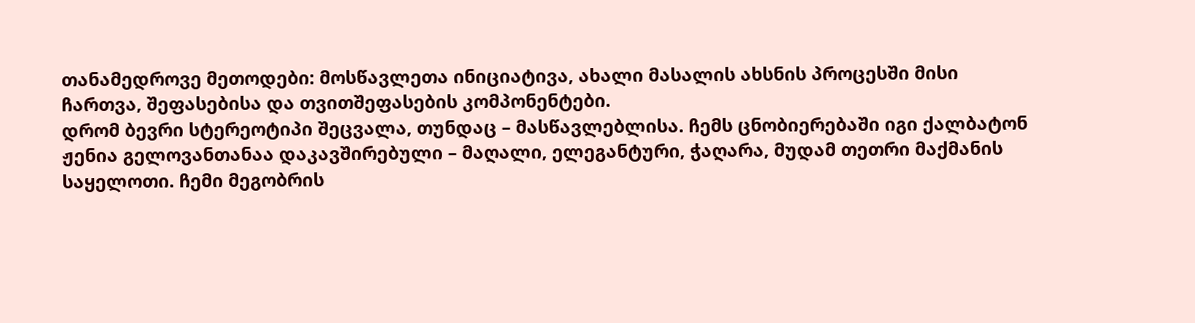თანამედროვე მეთოდები: მოსწავლეთა ინიციატივა, ახალი მასალის ახსნის პროცესში მისი ჩართვა, შეფასებისა და თვითშეფასების კომპონენტები.
დრომ ბევრი სტერეოტიპი შეცვალა, თუნდაც – მასწავლებლისა. ჩემს ცნობიერებაში იგი ქალბატონ ჟენია გელოვანთანაა დაკავშირებული – მაღალი, ელეგანტური, ჭაღარა, მუდამ თეთრი მაქმანის საყელოთი. ჩემი მეგობრის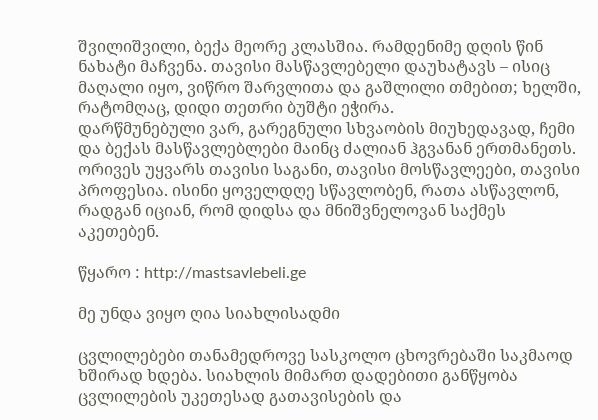შვილიშვილი, ბექა მეორე კლასშია. რამდენიმე დღის წინ ნახატი მაჩვენა. თავისი მასწავლებელი დაუხატავს – ისიც მაღალი იყო, ვიწრო შარვლითა და გაშლილი თმებით; ხელში, რატომღაც, დიდი თეთრი ბუშტი ეჭირა.
დარწმუნებული ვარ, გარეგნული სხვაობის მიუხედავად, ჩემი და ბექას მასწავლებლები მაინც ძალიან ჰგვანან ერთმანეთს. ორივეს უყვარს თავისი საგანი, თავისი მოსწავლეები, თავისი პროფესია. ისინი ყოველდღე სწავლობენ, რათა ასწავლონ, რადგან იციან, რომ დიდსა და მნიშვნელოვან საქმეს აკეთებენ.

წყარო : http://mastsavlebeli.ge

მე უნდა ვიყო ღია სიახლისადმი

ცვლილებები თანამედროვე სასკოლო ცხოვრებაში საკმაოდ ხშირად ხდება. სიახლის მიმართ დადებითი განწყობა ცვლილების უკეთესად გათავისების და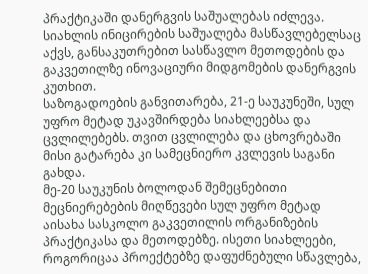პრაქტიკაში დანერგვის საშუალებას იძლევა. სიახლის ინიცირების საშუალება მასწავლებელსაც აქვს, განსაკუთრებით სასწავლო მეთოდების და გაკვეთილზე ინოვაციური მიდგომების დანერგვის კუთხით.
საზოგადოების განვითარება, 21-ე საუკუნეში, სულ უფრო მეტად უკავშირდება სიახლეებსა და ცვლილებებს. თვით ცვლილება და ცხოვრებაში მისი გატარება კი სამეცნიერო კვლევის საგანი გახდა.
მე-20 საუკუნის ბოლოდან შემეცნებითი მეცნიერებების მიღწევები სულ უფრო მეტად აისახა სასკოლო გაკვეთილის ორგანიზების პრაქტიკასა და მეთოდებზე. ისეთი სიახლეები, როგორიცაა პროექტებზე დაფუძნებული სწავლება,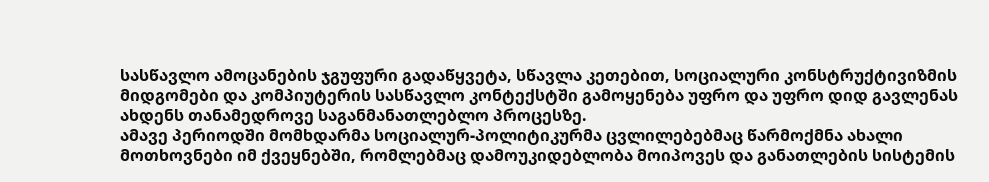სასწავლო ამოცანების ჯგუფური გადაწყვეტა, სწავლა კეთებით, სოციალური კონსტრუქტივიზმის მიდგომები და კომპიუტერის სასწავლო კონტექსტში გამოყენება უფრო და უფრო დიდ გავლენას ახდენს თანამედროვე საგანმანათლებლო პროცესზე.
ამავე პერიოდში მომხდარმა სოციალურ-პოლიტიკურმა ცვლილებებმაც წარმოქმნა ახალი მოთხოვნები იმ ქვეყნებში, რომლებმაც დამოუკიდებლობა მოიპოვეს და განათლების სისტემის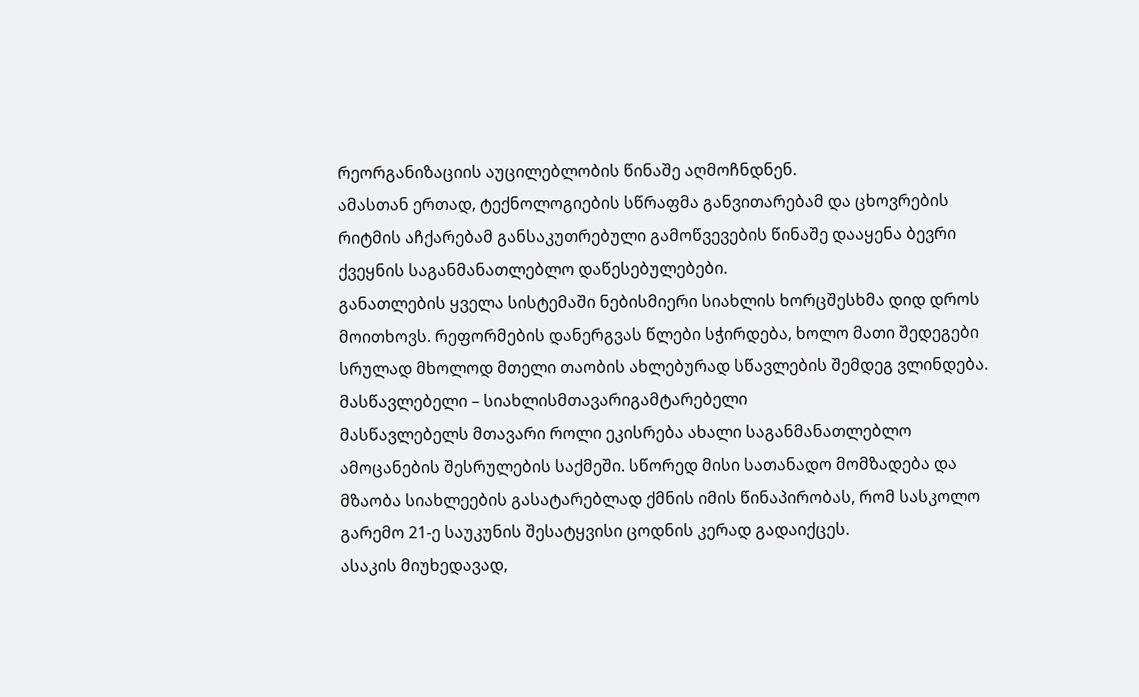რეორგანიზაციის აუცილებლობის წინაშე აღმოჩნდნენ.
ამასთან ერთად, ტექნოლოგიების სწრაფმა განვითარებამ და ცხოვრების რიტმის აჩქარებამ განსაკუთრებული გამოწვევების წინაშე დააყენა ბევრი ქვეყნის საგანმანათლებლო დაწესებულებები.
განათლების ყველა სისტემაში ნებისმიერი სიახლის ხორცშესხმა დიდ დროს მოითხოვს. რეფორმების დანერგვას წლები სჭირდება, ხოლო მათი შედეგები სრულად მხოლოდ მთელი თაობის ახლებურად სწავლების შემდეგ ვლინდება.
მასწავლებელი – სიახლისმთავარიგამტარებელი
მასწავლებელს მთავარი როლი ეკისრება ახალი საგანმანათლებლო ამოცანების შესრულების საქმეში. სწორედ მისი სათანადო მომზადება და მზაობა სიახლეების გასატარებლად ქმნის იმის წინაპირობას, რომ სასკოლო გარემო 21-ე საუკუნის შესატყვისი ცოდნის კერად გადაიქცეს.
ასაკის მიუხედავად,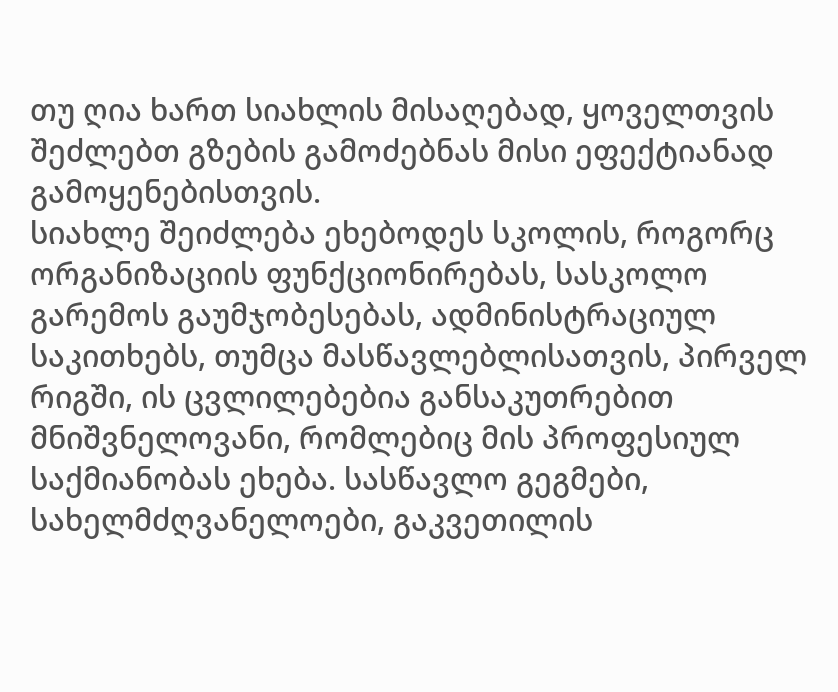თუ ღია ხართ სიახლის მისაღებად, ყოველთვის შეძლებთ გზების გამოძებნას მისი ეფექტიანად გამოყენებისთვის.
სიახლე შეიძლება ეხებოდეს სკოლის, როგორც ორგანიზაციის ფუნქციონირებას, სასკოლო გარემოს გაუმჯობესებას, ადმინისტრაციულ საკითხებს, თუმცა მასწავლებლისათვის, პირველ რიგში, ის ცვლილებებია განსაკუთრებით მნიშვნელოვანი, რომლებიც მის პროფესიულ საქმიანობას ეხება. სასწავლო გეგმები, სახელმძღვანელოები, გაკვეთილის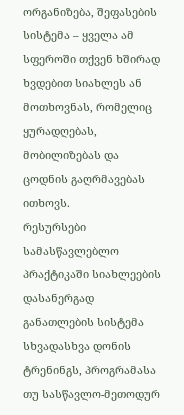ორგანიზება, შეფასების სისტემა – ყველა ამ სფეროში თქვენ ხშირად ხვდებით სიახლეს ან მოთხოვნას, რომელიც ყურადღებას, მობილიზებას და ცოდნის გაღრმავებას ითხოვს.
რესურსები
სამასწავლებლო პრაქტიკაში სიახლეების დასანერგად განათლების სისტემა სხვადასხვა დონის ტრენინგს, პროგრამასა თუ სასწავლო-მეთოდურ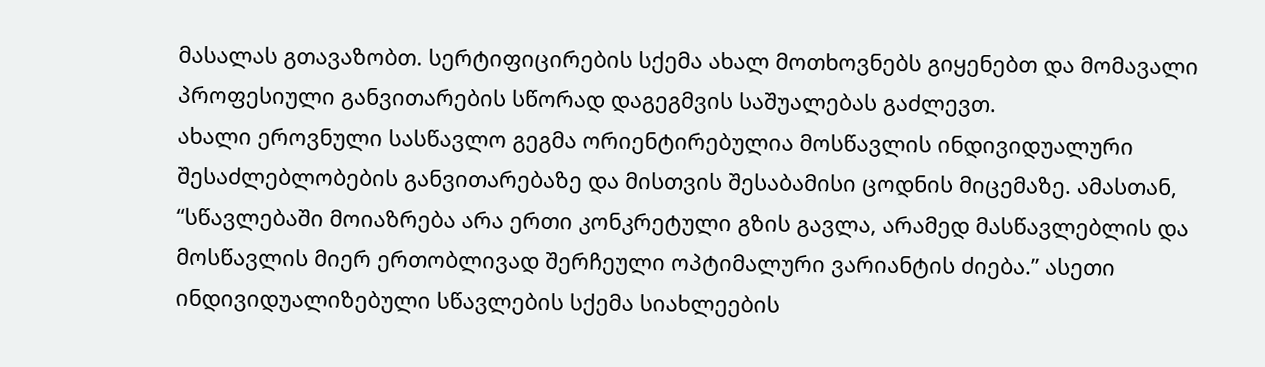მასალას გთავაზობთ. სერტიფიცირების სქემა ახალ მოთხოვნებს გიყენებთ და მომავალი პროფესიული განვითარების სწორად დაგეგმვის საშუალებას გაძლევთ.
ახალი ეროვნული სასწავლო გეგმა ორიენტირებულია მოსწავლის ინდივიდუალური შესაძლებლობების განვითარებაზე და მისთვის შესაბამისი ცოდნის მიცემაზე. ამასთან, “სწავლებაში მოიაზრება არა ერთი კონკრეტული გზის გავლა, არამედ მასწავლებლის და მოსწავლის მიერ ერთობლივად შერჩეული ოპტიმალური ვარიანტის ძიება.” ასეთი ინდივიდუალიზებული სწავლების სქემა სიახლეების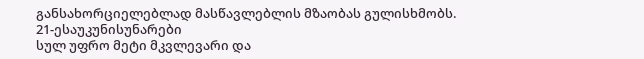განსახორციელებლად მასწავლებლის მზაობას გულისხმობს.
21-ესაუკუნისუნარები
სულ უფრო მეტი მკვლევარი და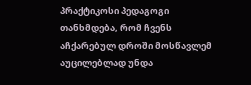პრაქტიკოსი პედაგოგი თანხმდება, რომ ჩვენს აჩქარებულ დროში მოსწავლემ აუცილებლად უნდა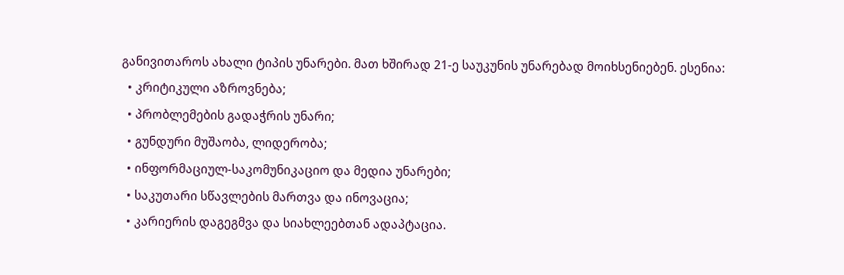განივითაროს ახალი ტიპის უნარები. მათ ხშირად 21-ე საუკუნის უნარებად მოიხსენიებენ. ესენია:
  • კრიტიკული აზროვნება;
  • პრობლემების გადაჭრის უნარი;
  • გუნდური მუშაობა, ლიდერობა;
  • ინფორმაციულ-საკომუნიკაციო და მედია უნარები;
  • საკუთარი სწავლების მართვა და ინოვაცია;
  • კარიერის დაგეგმვა და სიახლეებთან ადაპტაცია.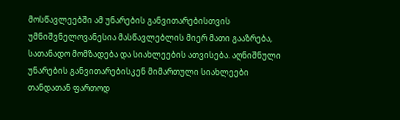მოსწავლეებში ამ უნარების განვითარებისთვის უმნიშვნელოვანესია მასწავლებლის მიერ მათი გააზრება, სათანადო მომზადება და სიახლეების ათვისება. აღნიშნული უნარების განვითარებისკენ მიმართული სიახლეები თანდათან ფართოდ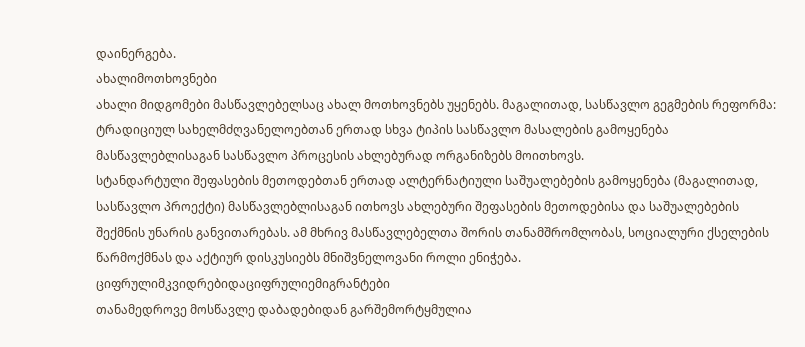დაინერგება.
ახალიმოთხოვნები
ახალი მიდგომები მასწავლებელსაც ახალ მოთხოვნებს უყენებს. მაგალითად, სასწავლო გეგმების რეფორმა: ტრადიციულ სახელმძღვანელოებთან ერთად სხვა ტიპის სასწავლო მასალების გამოყენება მასწავლებლისაგან სასწავლო პროცესის ახლებურად ორგანიზებს მოითხოვს.
სტანდარტული შეფასების მეთოდებთან ერთად ალტერნატიული საშუალებების გამოყენება (მაგალითად, სასწავლო პროექტი) მასწავლებლისაგან ითხოვს ახლებური შეფასების მეთოდებისა და საშუალებების შექმნის უნარის განვითარებას. ამ მხრივ მასწავლებელთა შორის თანამშრომლობას, სოციალური ქსელების წარმოქმნას და აქტიურ დისკუსიებს მნიშვნელოვანი როლი ენიჭება.
ციფრულიმკვიდრებიდაციფრულიემიგრანტები
თანამედროვე მოსწავლე დაბადებიდან გარშემორტყმულია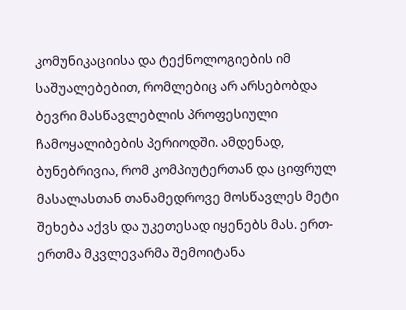კომუნიკაციისა და ტექნოლოგიების იმ საშუალებებით, რომლებიც არ არსებობდა ბევრი მასწავლებლის პროფესიული ჩამოყალიბების პერიოდში. ამდენად, ბუნებრივია, რომ კომპიუტერთან და ციფრულ მასალასთან თანამედროვე მოსწავლეს მეტი შეხება აქვს და უკეთესად იყენებს მას. ერთ-ერთმა მკვლევარმა შემოიტანა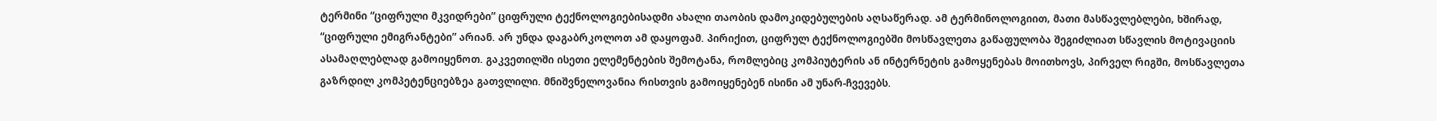ტერმინი “ციფრული მკვიდრები” ციფრული ტექნოლოგიებისადმი ახალი თაობის დამოკიდებულების აღსაწერად. ამ ტერმინოლოგიით, მათი მასწავლებლები, ხშირად, “ციფრული ემიგრანტები” არიან. არ უნდა დაგაბრკოლოთ ამ დაყოფამ. პირიქით, ციფრულ ტექნოლოგიებში მოსწავლეთა გაწაფულობა შეგიძლიათ სწავლის მოტივაციის ასამაღლებლად გამოიყენოთ. გაკვეთილში ისეთი ელემენტების შემოტანა, რომლებიც კომპიუტერის ან ინტერნეტის გამოყენებას მოითხოვს, პირველ რიგში, მოსწავლეთა გაზრდილ კომპეტენციებზეა გათვლილი. მნიშვნელოვანია რისთვის გამოიყენებენ ისინი ამ უნარ-ჩვევებს.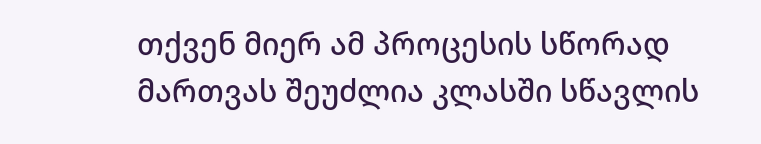თქვენ მიერ ამ პროცესის სწორად მართვას შეუძლია კლასში სწავლის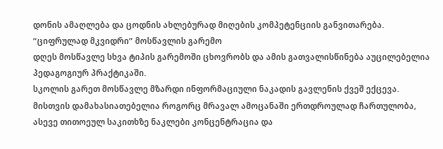დონის ამაღლება და ცოდნის ახლებურად მიღების კომპეტენციის განვითარება.
“ციფრულად მკვიდრი” მოსწავლის გარემო
დღეს მოსწავლე სხვა ტიპის გარემოში ცხოვრობს და ამის გათვალისწინება აუცილებელია პედაგოგიურ პრაქტიკაში.
სკოლის გარეთ მოსწავლე მზარდი ინფორმაციული ნაკადის გავლენის ქვეშ ექცევა. მისთვის დამახასიათებელია როგორც მრავალ ამოცანაში ერთდროულად ჩართულობა, ასევე თითოეულ საკითხზე ნაკლები კონცენტრაცია და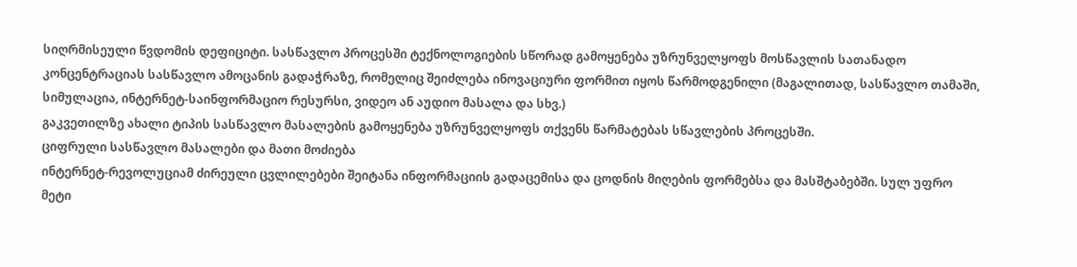სიღრმისეული წვდომის დეფიციტი. სასწავლო პროცესში ტექნოლოგიების სწორად გამოყენება უზრუნველყოფს მოსწავლის სათანადო კონცენტრაციას სასწავლო ამოცანის გადაჭრაზე, რომელიც შეიძლება ინოვაციური ფორმით იყოს წარმოდგენილი (მაგალითად, სასწავლო თამაში, სიმულაცია, ინტერნეტ-საინფორმაციო რესურსი, ვიდეო ან აუდიო მასალა და სხვ.)
გაკვეთილზე ახალი ტიპის სასწავლო მასალების გამოყენება უზრუნველყოფს თქვენს წარმატებას სწავლების პროცესში.
ციფრული სასწავლო მასალები და მათი მოძიება
ინტერნეტ-რევოლუციამ ძირეული ცვლილებები შეიტანა ინფორმაციის გადაცემისა და ცოდნის მიღების ფორმებსა და მასშტაბებში. სულ უფრო მეტი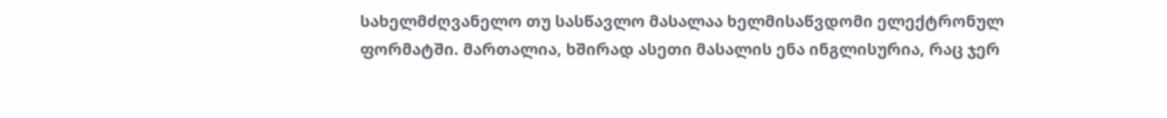სახელმძღვანელო თუ სასწავლო მასალაა ხელმისაწვდომი ელექტრონულ ფორმატში. მართალია, ხშირად ასეთი მასალის ენა ინგლისურია, რაც ჯერ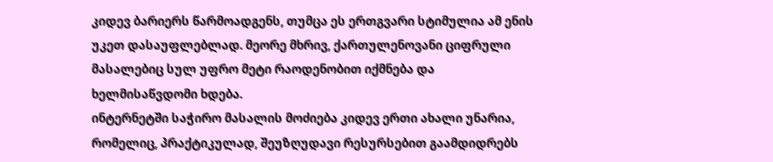კიდევ ბარიერს წარმოადგენს, თუმცა ეს ერთგვარი სტიმულია ამ ენის უკეთ დასაუფლებლად. მეორე მხრივ, ქართულენოვანი ციფრული მასალებიც სულ უფრო მეტი რაოდენობით იქმნება და ხელმისაწვდომი ხდება.
ინტერნეტში საჭირო მასალის მოძიება კიდევ ერთი ახალი უნარია, რომელიც, პრაქტიკულად, შეუზღუდავი რესურსებით გაამდიდრებს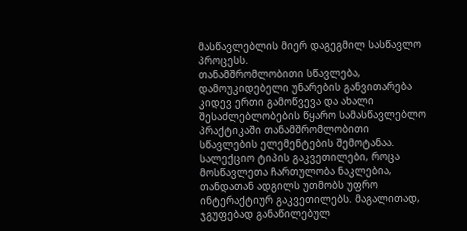მასწავლებლის მიერ დაგეგმილ სასწავლო პროცესს.
თანამშრომლობითი სწავლება, დამოუკიდებელი უნარების განვითარება
კიდევ ერთი გამოწვევა და ახალი შესაძლებლობების წყარო სამასწავლებლო პრაქტიკაში თანამშრომლობითი სწავლების ელემენტების შემოტანაა. სალექციო ტიპის გაკვეთილები, როცა მოსწავლეთა ჩართულობა ნაკლებია, თანდათან ადგილს უთმობს უფრო ინტერაქტიურ გაკვეთილებს. მაგალითად, ჯგუფებად განაწილებულ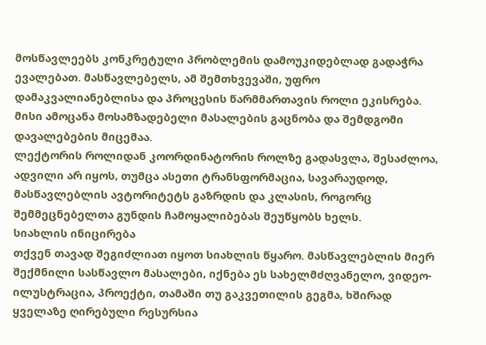მოსწავლეებს კონკრეტული პრობლემის დამოუკიდებლად გადაჭრა ევალებათ. მასწავლებელს, ამ შემთხვევაში, უფრო დამაკვალიანებლისა და პროცესის წარმმართავის როლი ეკისრება. მისი ამოცანა მოსამზადებელი მასალების გაცნობა და შემდგომი დავალებების მიცემაა.
ლექტორის როლიდან კოორდინატორის როლზე გადასვლა, შესაძლოა, ადვილი არ იყოს, თუმცა ასეთი ტრანსფორმაცია, სავარაუდოდ, მასწავლებლის ავტორიტეტს გაზრდის და კლასის, როგორც შემმეცნებელთა გუნდის ჩამოყალიბებას შეუწყობს ხელს.
სიახლის ინიცირება
თქვენ თავად შეგიძლიათ იყოთ სიახლის წყარო. მასწავლებლის მიერ შექმნილი სასწავლო მასალები, იქნება ეს სახელმძღვანელო, ვიდეო-ილუსტრაცია, პროექტი, თამაში თუ გაკვეთილის გეგმა, ხშირად ყველაზე ღირებული რესურსია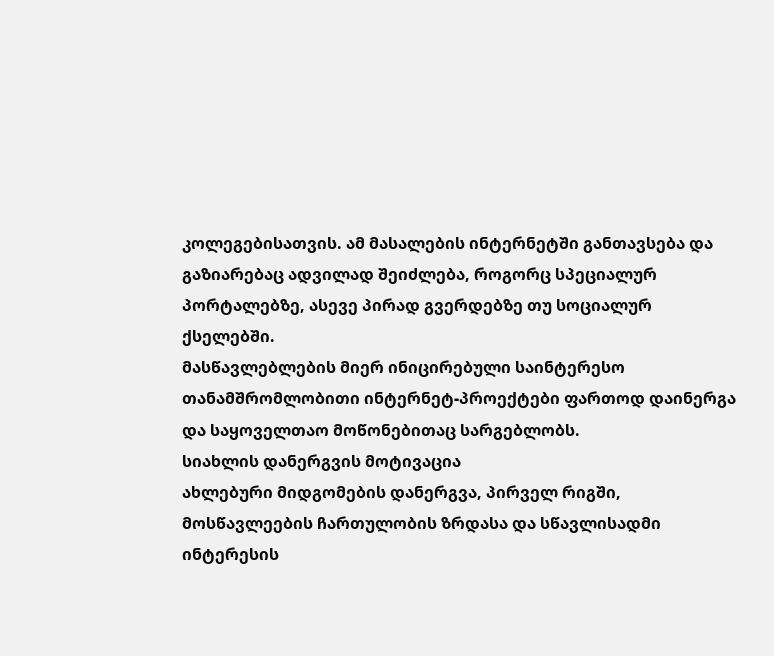კოლეგებისათვის. ამ მასალების ინტერნეტში განთავსება და გაზიარებაც ადვილად შეიძლება, როგორც სპეციალურ პორტალებზე, ასევე პირად გვერდებზე თუ სოციალურ ქსელებში.
მასწავლებლების მიერ ინიცირებული საინტერესო თანამშრომლობითი ინტერნეტ-პროექტები ფართოდ დაინერგა და საყოველთაო მოწონებითაც სარგებლობს.
სიახლის დანერგვის მოტივაცია
ახლებური მიდგომების დანერგვა, პირველ რიგში, მოსწავლეების ჩართულობის ზრდასა და სწავლისადმი ინტერესის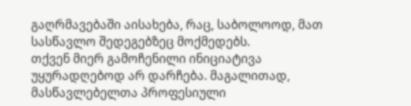გაღრმავებაში აისახება, რაც, საბოლოოდ, მათ სასწავლო შედეგებზეც მოქმედებს.
თქვენ მიერ გამოჩენილი ინიციატივა უყურადღებოდ არ დარჩება. მაგალითად, მასწავლებელთა პროფესიული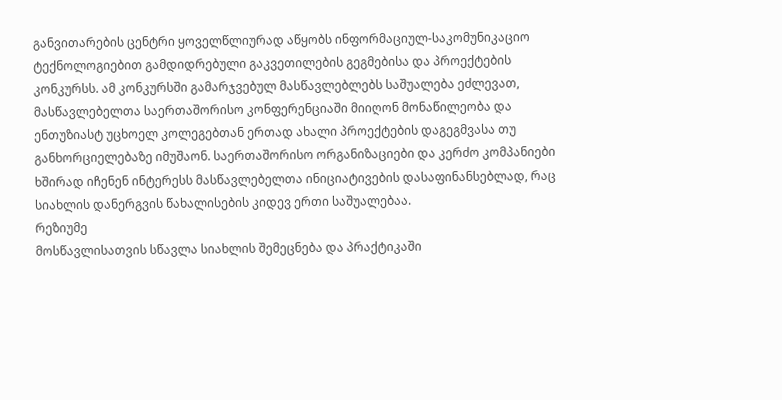განვითარების ცენტრი ყოველწლიურად აწყობს ინფორმაციულ-საკომუნიკაციო ტექნოლოგიებით გამდიდრებული გაკვეთილების გეგმებისა და პროექტების კონკურსს. ამ კონკურსში გამარჯვებულ მასწავლებლებს საშუალება ეძლევათ, მასწავლებელთა საერთაშორისო კონფერენციაში მიიღონ მონაწილეობა და ენთუზიასტ უცხოელ კოლეგებთან ერთად ახალი პროექტების დაგეგმვასა თუ განხორციელებაზე იმუშაონ. საერთაშორისო ორგანიზაციები და კერძო კომპანიები ხშირად იჩენენ ინტერესს მასწავლებელთა ინიციატივების დასაფინანსებლად, რაც სიახლის დანერგვის წახალისების კიდევ ერთი საშუალებაა.
რეზიუმე
მოსწავლისათვის სწავლა სიახლის შემეცნება და პრაქტიკაში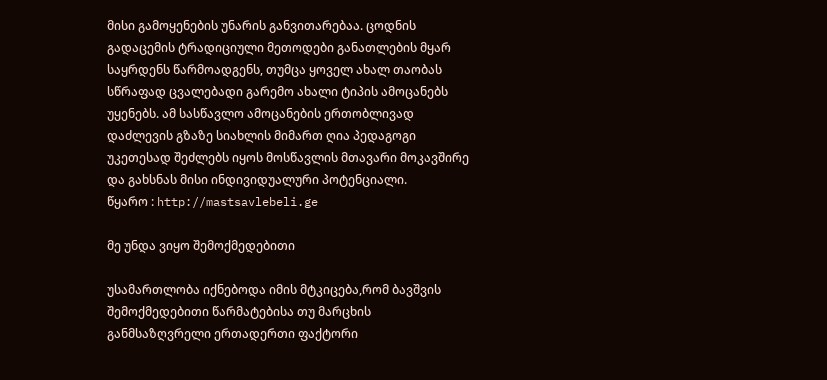მისი გამოყენების უნარის განვითარებაა. ცოდნის გადაცემის ტრადიციული მეთოდები განათლების მყარ საყრდენს წარმოადგენს, თუმცა ყოველ ახალ თაობას სწრაფად ცვალებადი გარემო ახალი ტიპის ამოცანებს უყენებს. ამ სასწავლო ამოცანების ერთობლივად დაძლევის გზაზე სიახლის მიმართ ღია პედაგოგი უკეთესად შეძლებს იყოს მოსწავლის მთავარი მოკავშირე და გახსნას მისი ინდივიდუალური პოტენციალი.
წყარო : http://mastsavlebeli.ge

მე უნდა ვიყო შემოქმედებითი

უსამართლობა იქნებოდა იმის მტკიცება,რომ ბავშვის შემოქმედებითი წარმატებისა თუ მარცხის განმსაზღვრელი ერთადერთი ფაქტორი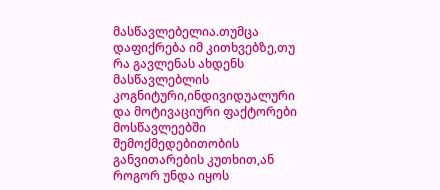მასწავლებელია.თუმცა დაფიქრება იმ კითხვებზე,თუ რა გავლენას ახდენს მასწავლებლის კოგნიტური,ინდივიდუალური და მოტივაციური ფაქტორები მოსწავლეებში შემოქმედებითობის განვითარების კუთხით,ან როგორ უნდა იყოს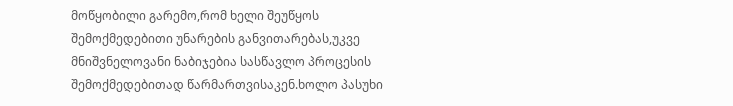მოწყობილი გარემო,რომ ხელი შეუწყოს შემოქმედებითი უნარების განვითარებას,უკვე მნიშვნელოვანი ნაბიჯებია სასწავლო პროცესის შემოქმედებითად წარმართვისაკენ.ხოლო პასუხი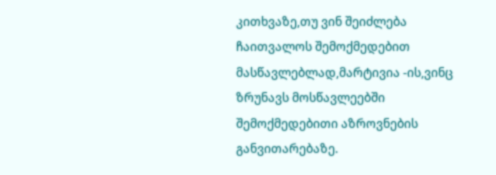კითხვაზე,თუ ვინ შეიძლება ჩაითვალოს შემოქმედებით მასწავლებლად,მარტივია -ის,ვინც ზრუნავს მოსწავლეებში შემოქმედებითი აზროვნების განვითარებაზე.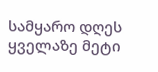სამყარო დღეს ყველაზე მეტი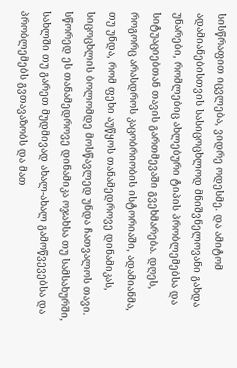სისწრაფით იცვლება, ვიდრე ოდესმე. და ამიტომ ადამიანებისთვის სასიცოცხლოდ მნიშვნელოვანი გახდა უნარები, რომლებიც ახლებური ტიპის პრობლემებსა და სიტუაციებთან თავის გართმევაში გვეხმარება. დღეს, როგორც არასდროს კაცობრიობის ისტორიაში, ადამიანმა, თუ უნდა, რომ ფეხი აუწყოს თანამედროვე დინამიკას, სიცოცხლის ბოლომდე მოსწავლედ უნდა ჩათვალოს თავი. სწორედ ეს თანამედროვე დინამიკა ოჯახსა თუ სამსახურში, სახლში თუ გარეთ მუდმივად ახალ-ახალ გამოწვევებსა და პრობლემებს გვთავაზობს და მათ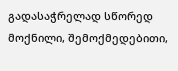გადასაჭრელად სწორედ მოქნილი, შემოქმედებითი,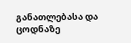განათლებასა და ცოდნაზე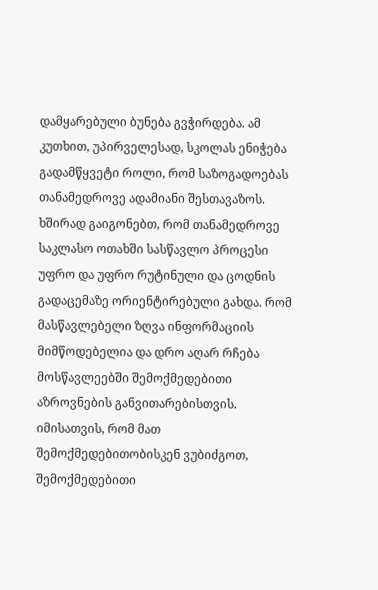დამყარებული ბუნება გვჭირდება. ამ კუთხით, უპირველესად, სკოლას ენიჭება გადამწყვეტი როლი, რომ საზოგადოებას თანამედროვე ადამიანი შესთავაზოს.
ხშირად გაიგონებთ, რომ თანამედროვე საკლასო ოთახში სასწავლო პროცესი უფრო და უფრო რუტინული და ცოდნის გადაცემაზე ორიენტირებული გახდა. რომ მასწავლებელი ზღვა ინფორმაციის მიმწოდებელია და დრო აღარ რჩება მოსწავლეებში შემოქმედებითი აზროვნების განვითარებისთვის. იმისათვის, რომ მათ შემოქმედებითობისკენ ვუბიძგოთ, შემოქმედებითი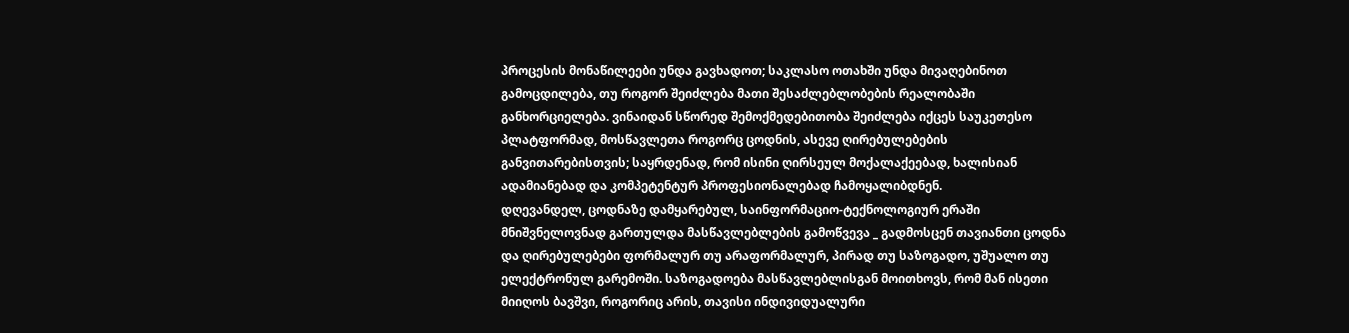პროცესის მონაწილეები უნდა გავხადოთ; საკლასო ოთახში უნდა მივაღებინოთ გამოცდილება, თუ როგორ შეიძლება მათი შესაძლებლობების რეალობაში განხორციელება. ვინაიდან სწორედ შემოქმედებითობა შეიძლება იქცეს საუკეთესო პლატფორმად, მოსწავლეთა როგორც ცოდნის, ასევე ღირებულებების განვითარებისთვის; საყრდენად, რომ ისინი ღირსეულ მოქალაქეებად, ხალისიან ადამიანებად და კომპეტენტურ პროფესიონალებად ჩამოყალიბდნენ.
დღევანდელ, ცოდნაზე დამყარებულ, საინფორმაციო-ტექნოლოგიურ ერაში მნიშვნელოვნად გართულდა მასწავლებლების გამოწვევა _ გადმოსცენ თავიანთი ცოდნა და ღირებულებები ფორმალურ თუ არაფორმალურ, პირად თუ საზოგადო, უშუალო თუ ელექტრონულ გარემოში. საზოგადოება მასწავლებლისგან მოითხოვს, რომ მან ისეთი მიიღოს ბავშვი, როგორიც არის, თავისი ინდივიდუალური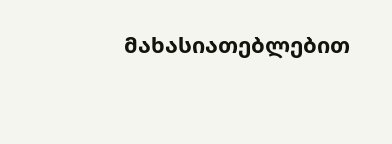მახასიათებლებით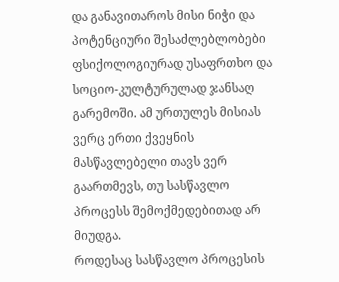და განავითაროს მისი ნიჭი და პოტენციური შესაძლებლობები ფსიქოლოგიურად უსაფრთხო და სოციო-კულტურულად ჯანსაღ გარემოში. ამ ურთულეს მისიას ვერც ერთი ქვეყნის მასწავლებელი თავს ვერ გაართმევს, თუ სასწავლო პროცესს შემოქმედებითად არ მიუდგა.
როდესაც სასწავლო პროცესის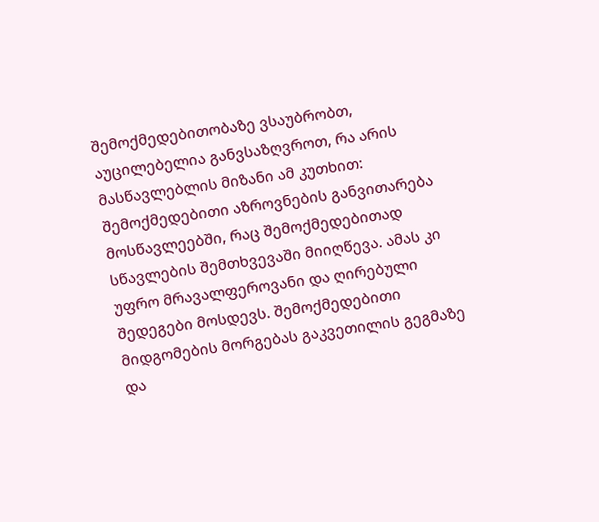შემოქმედებითობაზე ვსაუბრობთ, აუცილებელია განვსაზღვროთ, რა არის მასწავლებლის მიზანი ამ კუთხით: შემოქმედებითი აზროვნების განვითარება მოსწავლეებში, რაც შემოქმედებითად სწავლების შემთხვევაში მიიღწევა. ამას კი უფრო მრავალფეროვანი და ღირებული შედეგები მოსდევს. შემოქმედებითი მიდგომების მორგებას გაკვეთილის გეგმაზე და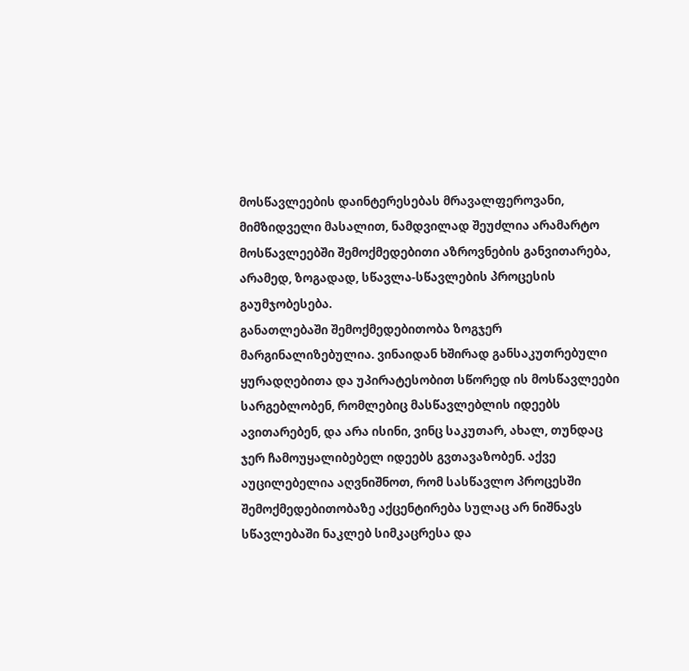მოსწავლეების დაინტერესებას მრავალფეროვანი, მიმზიდველი მასალით, ნამდვილად შეუძლია არამარტო მოსწავლეებში შემოქმედებითი აზროვნების განვითარება, არამედ, ზოგადად, სწავლა-სწავლების პროცესის გაუმჯობესება.
განათლებაში შემოქმედებითობა ზოგჯერ მარგინალიზებულია. ვინაიდან ხშირად განსაკუთრებული ყურადღებითა და უპირატესობით სწორედ ის მოსწავლეები სარგებლობენ, რომლებიც მასწავლებლის იდეებს ავითარებენ, და არა ისინი, ვინც საკუთარ, ახალ, თუნდაც ჯერ ჩამოუყალიბებელ იდეებს გვთავაზობენ. აქვე აუცილებელია აღვნიშნოთ, რომ სასწავლო პროცესში შემოქმედებითობაზე აქცენტირება სულაც არ ნიშნავს სწავლებაში ნაკლებ სიმკაცრესა და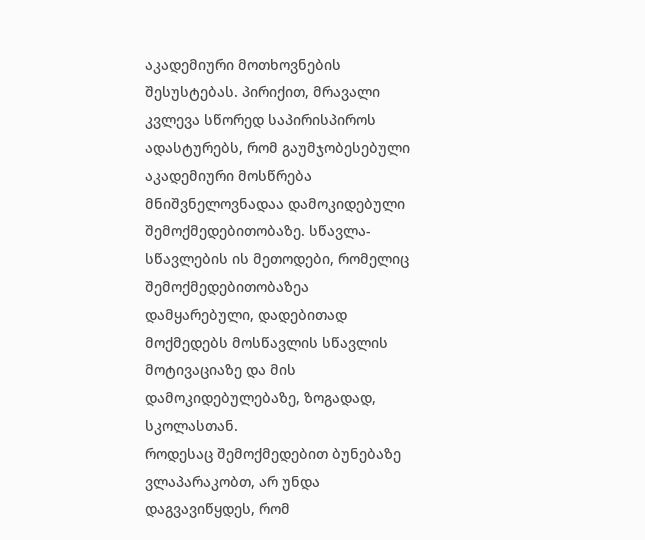აკადემიური მოთხოვნების შესუსტებას. პირიქით, მრავალი კვლევა სწორედ საპირისპიროს ადასტურებს, რომ გაუმჯობესებული აკადემიური მოსწრება მნიშვნელოვნადაა დამოკიდებული შემოქმედებითობაზე. სწავლა-სწავლების ის მეთოდები, რომელიც შემოქმედებითობაზეა დამყარებული, დადებითად მოქმედებს მოსწავლის სწავლის მოტივაციაზე და მის დამოკიდებულებაზე, ზოგადად, სკოლასთან.
როდესაც შემოქმედებით ბუნებაზე ვლაპარაკობთ, არ უნდა დაგვავიწყდეს, რომ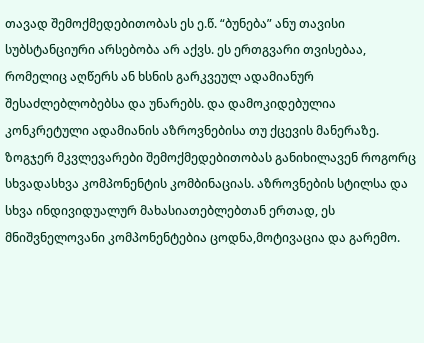თავად შემოქმედებითობას ეს ე.წ. “ბუნება” ანუ თავისი სუბსტანციური არსებობა არ აქვს. ეს ერთგვარი თვისებაა, რომელიც აღწერს ან ხსნის გარკვეულ ადამიანურ შესაძლებლობებსა და უნარებს. და დამოკიდებულია კონკრეტული ადამიანის აზროვნებისა თუ ქცევის მანერაზე. ზოგჯერ მკვლევარები შემოქმედებითობას განიხილავენ როგორც სხვადასხვა კომპონენტის კომბინაციას. აზროვნების სტილსა და სხვა ინდივიდუალურ მახასიათებლებთან ერთად, ეს მნიშვნელოვანი კომპონენტებია ცოდნა,მოტივაცია და გარემო.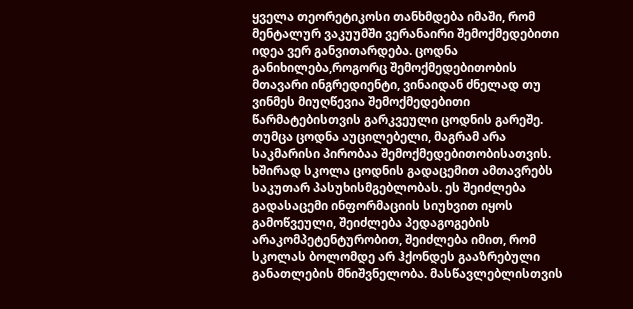ყველა თეორეტიკოსი თანხმდება იმაში, რომ მენტალურ ვაკუუმში ვერანაირი შემოქმედებითი იდეა ვერ განვითარდება. ცოდნა განიხილება,როგორც შემოქმედებითობის მთავარი ინგრედიენტი, ვინაიდან ძნელად თუ ვინმეს მიუღწევია შემოქმედებითი წარმატებისთვის გარკვეული ცოდნის გარეშე. თუმცა ცოდნა აუცილებელი, მაგრამ არა საკმარისი პირობაა შემოქმედებითობისათვის. ხშირად სკოლა ცოდნის გადაცემით ამთავრებს საკუთარ პასუხისმგებლობას. ეს შეიძლება გადასაცემი ინფორმაციის სიუხვით იყოს გამოწვეული, შეიძლება პედაგოგების არაკომპეტენტურობით, შეიძლება იმით, რომ სკოლას ბოლომდე არ ჰქონდეს გააზრებული განათლების მნიშვნელობა. მასწავლებლისთვის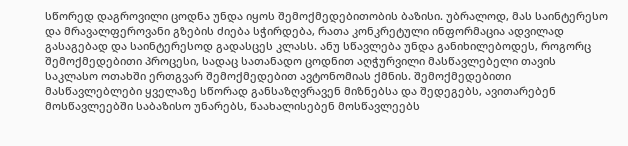სწორედ დაგროვილი ცოდნა უნდა იყოს შემოქმედებითობის ბაზისი. უბრალოდ, მას საინტერესო და მრავალფეროვანი გზების ძიება სჭირდება, რათა კონკრეტული ინფორმაცია ადვილად გასაგებად და საინტერესოდ გადასცეს კლასს. ანუ სწავლება უნდა განიხილებოდეს, როგორც შემოქმედებითი პროცესი, სადაც სათანადო ცოდნით აღჭურვილი მასწავლებელი თავის საკლასო ოთახში ერთგვარ შემოქმედებით ავტონომიას ქმნის. შემოქმედებითი მასწავლებლები ყველაზე სწორად განსაზღვრავენ მიზნებსა და შედეგებს, ავითარებენ მოსწავლეებში საბაზისო უნარებს, წაახალისებენ მოსწავლეებს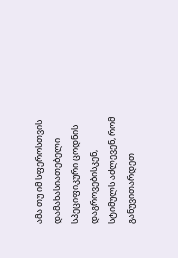ამა თუ იმ სფეროსთვის დამახასიათებელი სპეციფიკური ცოდნის დაგროვებისკენ, სტიმულს აძლევენ, რომ განუვითარდეთ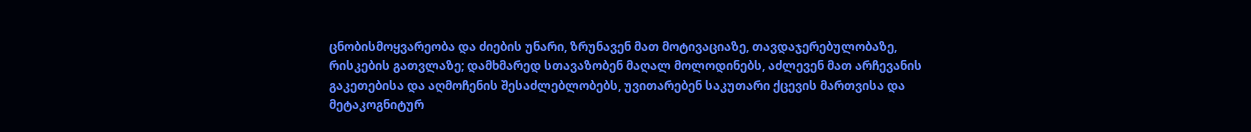ცნობისმოყვარეობა და ძიების უნარი, ზრუნავენ მათ მოტივაციაზე, თავდაჯერებულობაზე, რისკების გათვლაზე; დამხმარედ სთავაზობენ მაღალ მოლოდინებს, აძლევენ მათ არჩევანის გაკეთებისა და აღმოჩენის შესაძლებლობებს, უვითარებენ საკუთარი ქცევის მართვისა და მეტაკოგნიტურ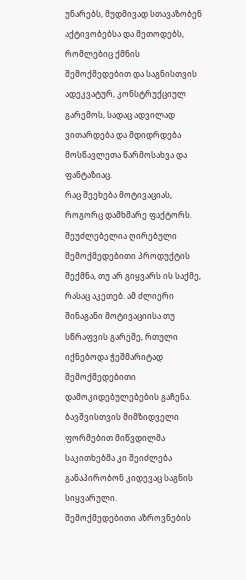უნარებს, მუდმივად სთავაზობენ აქტივობებსა და მეთოდებს, რომლებიც ქმნის შემოქმედებით და საგნისთვის ადეკვატურ, კონსტრუქციულ გარემოს, სადაც ადვილად ვითარდება და მდიდრდება მოსწავლეთა წარმოსახვა და ფანტაზიაც.
რაც შეეხება მოტივაციას, როგორც დამხმარე ფაქტორს. შეუძლებელია ღირებული შემოქმედებითი პროდუქტის შექმნა, თუ არ გიყვარს ის საქმე, რასაც აკეთებ. ამ ძლიერი შინაგანი მოტივაციისა თუ სწრაფვის გარეშე, რთული იქნებოდა ჭეშმარიტად შემოქმედებითი დამოკიდებულებების გაჩენა. ბავშვისთვის მიმზიდველი ფორმებით მიწვდილმა საკითხებმა კი შეიძლება განაპირობონ კიდევაც საგნის სიყვარული.
შემოქმედებითი აზროვნების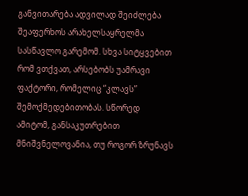განვითარება ადვილად შეიძლება შეაფერხოს არახელსაყრელმა სასწავლო გარემომ. სხვა სიტყვებით რომ ვთქვათ, არსებობს უამრავი ფაქტორი, რომელიც “კლავს” შემოქმედებითობას. სწორედ ამიტომ, განსაკუთრებით მნიშვნელოვანია, თუ როგორ ზრუნავს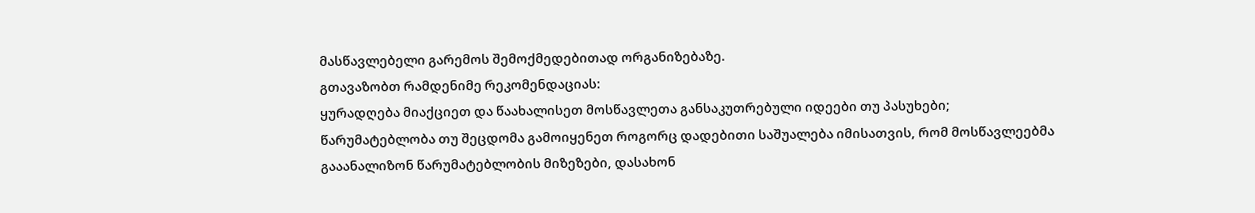მასწავლებელი გარემოს შემოქმედებითად ორგანიზებაზე.
გთავაზობთ რამდენიმე რეკომენდაციას:
ყურადღება მიაქციეთ და წაახალისეთ მოსწავლეთა განსაკუთრებული იდეები თუ პასუხები;
წარუმატებლობა თუ შეცდომა გამოიყენეთ როგორც დადებითი საშუალება იმისათვის, რომ მოსწავლეებმა გააანალიზონ წარუმატებლობის მიზეზები, დასახონ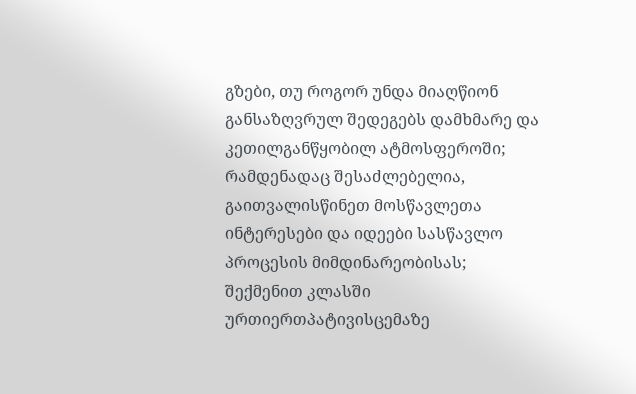გზები, თუ როგორ უნდა მიაღწიონ განსაზღვრულ შედეგებს დამხმარე და კეთილგანწყობილ ატმოსფეროში;
რამდენადაც შესაძლებელია, გაითვალისწინეთ მოსწავლეთა ინტერესები და იდეები სასწავლო პროცესის მიმდინარეობისას;
შექმენით კლასში ურთიერთპატივისცემაზე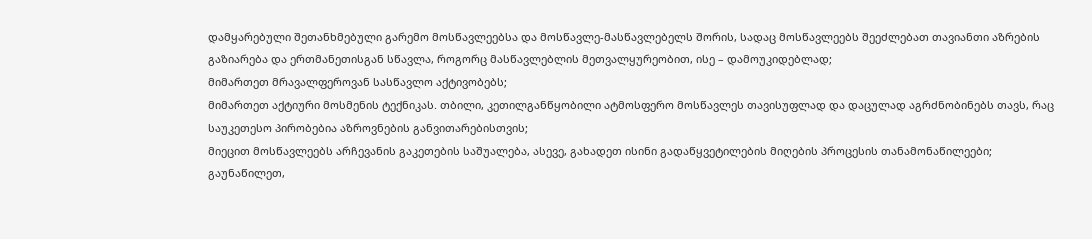დამყარებული შეთანხმებული გარემო მოსწავლეებსა და მოსწავლე-მასწავლებელს შორის, სადაც მოსწავლეებს შეეძლებათ თავიანთი აზრების გაზიარება და ერთმანეთისგან სწავლა, როგორც მასწავლებლის მეთვალყურეობით, ისე – დამოუკიდებლად;
მიმართეთ მრავალფეროვან სასწავლო აქტივობებს;
მიმართეთ აქტიური მოსმენის ტექნიკას. თბილი, კეთილგანწყობილი ატმოსფერო მოსწავლეს თავისუფლად და დაცულად აგრძნობინებს თავს, რაც საუკეთესო პირობებია აზროვნების განვითარებისთვის;
მიეცით მოსწავლეებს არჩევანის გაკეთების საშუალება, ასევე, გახადეთ ისინი გადაწყვეტილების მიღების პროცესის თანამონაწილეები; გაუნაწილეთ,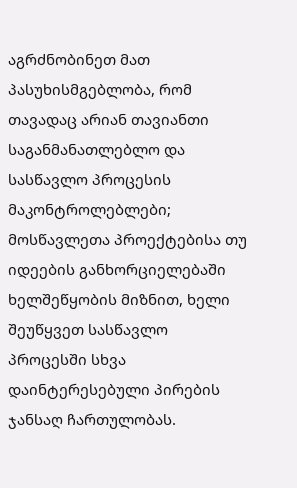აგრძნობინეთ მათ პასუხისმგებლობა, რომ თავადაც არიან თავიანთი საგანმანათლებლო და სასწავლო პროცესის მაკონტროლებლები;
მოსწავლეთა პროექტებისა თუ იდეების განხორციელებაში ხელშეწყობის მიზნით, ხელი შეუწყვეთ სასწავლო პროცესში სხვა დაინტერესებული პირების ჯანსაღ ჩართულობას.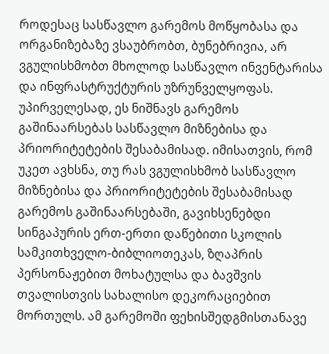როდესაც სასწავლო გარემოს მოწყობასა და ორგანიზებაზე ვსაუბრობთ, ბუნებრივია, არ ვგულისხმობთ მხოლოდ სასწავლო ინვენტარისა და ინფრასტრუქტურის უზრუნველყოფას. უპირველესად, ეს ნიშნავს გარემოს გაშინაარსებას სასწავლო მიზნებისა და პრიორიტეტების შესაბამისად. იმისათვის, რომ უკეთ ავხსნა, თუ რას ვგულისხმობ სასწავლო მიზნებისა და პრიორიტეტების შესაბამისად გარემოს გაშინაარსებაში, გავიხსენებდი სინგაპურის ერთ-ერთი დაწებითი სკოლის სამკითხველო-ბიბლიოთეკას, ზღაპრის პერსონაჟებით მოხატულსა და ბავშვის თვალისთვის სახალისო დეკორაციებით მორთულს. ამ გარემოში ფეხისშედგმისთანავე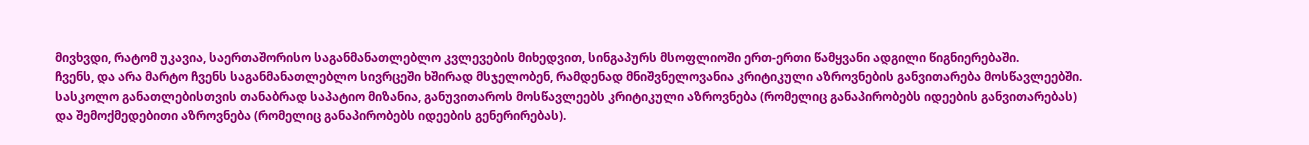მივხვდი, რატომ უკავია, საერთაშორისო საგანმანათლებლო კვლევების მიხედვით, სინგაპურს მსოფლიოში ერთ-ერთი წამყვანი ადგილი წიგნიერებაში.
ჩვენს, და არა მარტო ჩვენს საგანმანათლებლო სივრცეში ხშირად მსჯელობენ, რამდენად მნიშვნელოვანია კრიტიკული აზროვნების განვითარება მოსწავლეებში. სასკოლო განათლებისთვის თანაბრად საპატიო მიზანია, განუვითაროს მოსწავლეებს კრიტიკული აზროვნება (რომელიც განაპირობებს იდეების განვითარებას) და შემოქმედებითი აზროვნება (რომელიც განაპირობებს იდეების გენერირებას).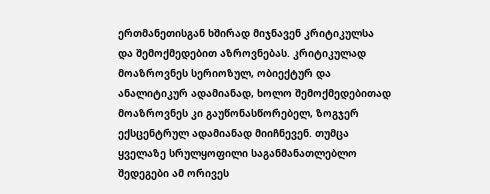ერთმანეთისგან ხშირად მიჯნავენ კრიტიკულსა და შემოქმედებით აზროვნებას. კრიტიკულად მოაზროვნეს სერიოზულ, ობიექტურ და ანალიტიკურ ადამიანად, ხოლო შემოქმედებითად მოაზროვნეს კი გაუწონასწორებელ, ზოგჯერ ექსცენტრულ ადამიანად მიიჩნევენ. თუმცა ყველაზე სრულყოფილი საგანმანათლებლო შედეგები ამ ორივეს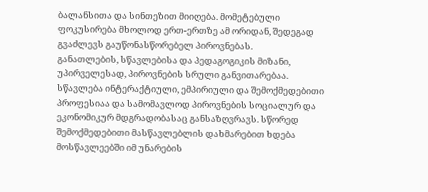ბალანსითა და სინთეზით მიიღება. მომეტებული ფოკუსირება მხოლოდ ერთ-ერთზე ამ ორიდან, შედეგად გვაძლევს გაუწონასწორებელ პიროვნებას.
განათლების, სწავლებისა და პედაგოგიკის მიზანი, უპირველესად, პიროვნების სრული განვითარებაა. სწავლება ინტერაქტიული, ემპირიული და შემოქმედებითი პროფესიაა და სამომავლოდ პიროვნების სოციალურ და ეკონომიკურ მდგრადობასაც განსაზღვრავს. სწორედ შემოქმედებითი მასწავლებლის დახმარებით ხდება მოსწავლეებში იმ უნარების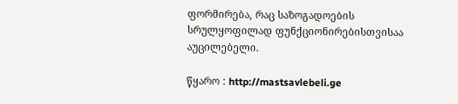ფორმირება, რაც საზოგადოების სრულყოფილად ფუნქციონირებისთვისაა აუცილებელი.

წყარო : http://mastsavlebeli.ge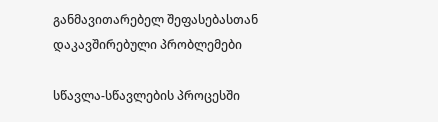განმავითარებელ შეფასებასთან დაკავშირებული პრობლემები

სწავლა-სწავლების პროცესში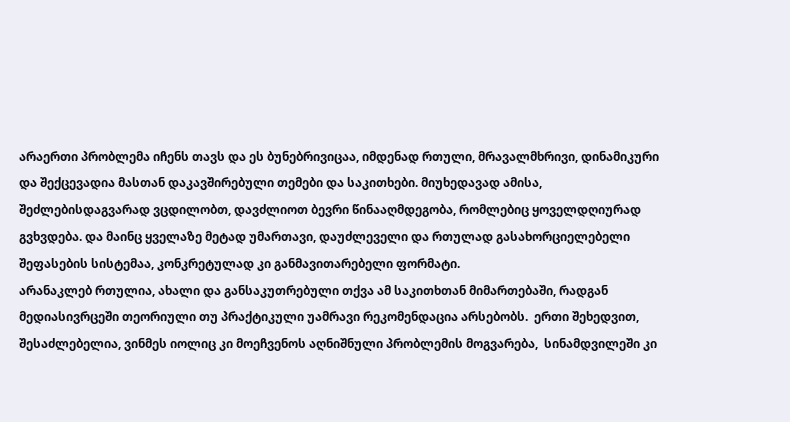არაერთი პრობლემა იჩენს თავს და ეს ბუნებრივიცაა, იმდენად რთული, მრავალმხრივი, დინამიკური და შექცევადია მასთან დაკავშირებული თემები და საკითხები. მიუხედავად ამისა,  შეძლებისდაგვარად ვცდილობთ, დავძლიოთ ბევრი წინააღმდეგობა, რომლებიც ყოველდღიურად გვხვდება. და მაინც ყველაზე მეტად უმართავი, დაუძლეველი და რთულად გასახორციელებელი შეფასების სისტემაა, კონკრეტულად კი განმავითარებელი ფორმატი.
არანაკლებ რთულია, ახალი და განსაკუთრებული თქვა ამ საკითხთან მიმართებაში, რადგან მედიასივრცეში თეორიული თუ პრაქტიკული უამრავი რეკომენდაცია არსებობს.  ერთი შეხედვით, შესაძლებელია, ვინმეს იოლიც კი მოეჩვენოს აღნიშნული პრობლემის მოგვარება,  სინამდვილეში კი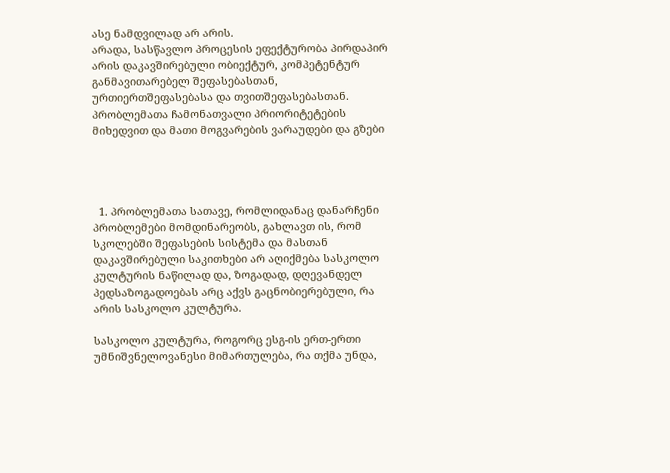ასე ნამდვილად არ არის.
არადა, სასწავლო პროცესის ეფექტურობა პირდაპირ არის დაკავშირებული ობიექტურ, კომპეტენტურ განმავითარებელ შეფასებასთან, ურთიერთშეფასებასა და თვითშეფასებასთან.
პრობლემათა ჩამონათვალი პრიორიტეტების მიხედვით და მათი მოგვარების ვარაუდები და გზები




  1. პრობლემათა სათავე, რომლიდანაც დანარჩენი პრობლემები მომდინარეობს, გახლავთ ის, რომ სკოლებში შეფასების სისტემა და მასთან დაკავშირებული საკითხები არ აღიქმება სასკოლო კულტურის ნაწილად და, ზოგადად, დღევანდელ პედსაზოგადოებას არც აქვს გაცნობიერებული, რა არის სასკოლო კულტურა.

სასკოლო კულტურა, როგორც ესგ-ის ერთ-ერთი უმნიშვნელოვანესი მიმართულება, რა თქმა უნდა,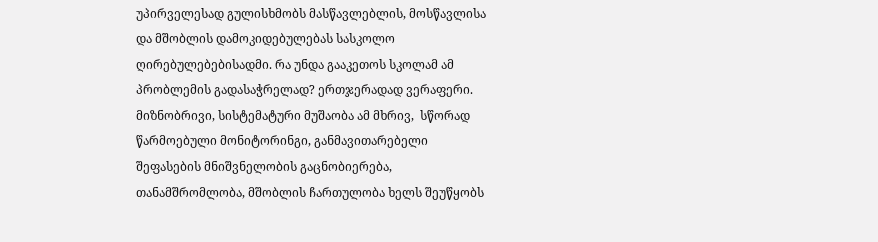უპირველესად გულისხმობს მასწავლებლის, მოსწავლისა და მშობლის დამოკიდებულებას სასკოლო ღირებულებებისადმი. რა უნდა გააკეთოს სკოლამ ამ პრობლემის გადასაჭრელად? ერთჯერადად ვერაფერი. მიზნობრივი, სისტემატური მუშაობა ამ მხრივ,  სწორად წარმოებული მონიტორინგი, განმავითარებელი შეფასების მნიშვნელობის გაცნობიერება, თანამშრომლობა, მშობლის ჩართულობა ხელს შეუწყობს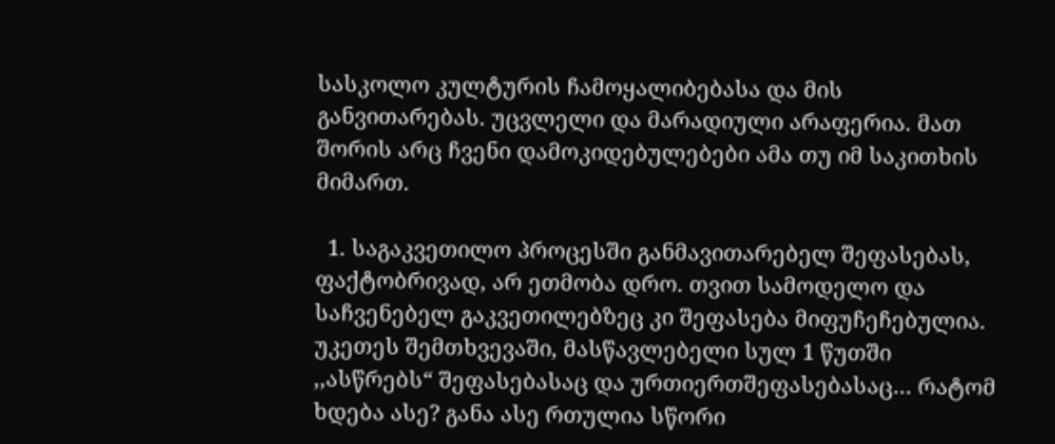სასკოლო კულტურის ჩამოყალიბებასა და მის განვითარებას. უცვლელი და მარადიული არაფერია. მათ შორის არც ჩვენი დამოკიდებულებები ამა თუ იმ საკითხის მიმართ.

  1. საგაკვეთილო პროცესში განმავითარებელ შეფასებას, ფაქტობრივად, არ ეთმობა დრო. თვით სამოდელო და საჩვენებელ გაკვეთილებზეც კი შეფასება მიფუჩეჩებულია. უკეთეს შემთხვევაში, მასწავლებელი სულ 1 წუთში ,,ასწრებს“ შეფასებასაც და ურთიერთშეფასებასაც… რატომ ხდება ასე? განა ასე რთულია სწორი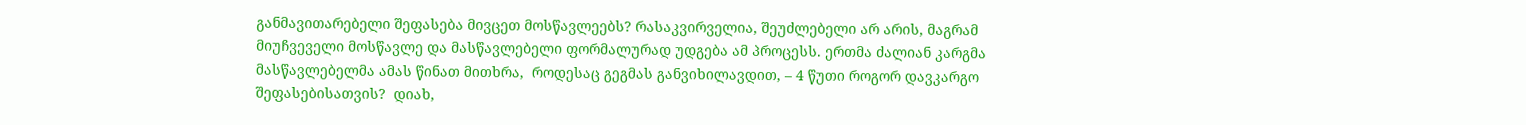განმავითარებელი შეფასება მივცეთ მოსწავლეებს? რასაკვირველია, შეუძლებელი არ არის, მაგრამ მიუჩვეველი მოსწავლე და მასწავლებელი ფორმალურად უდგება ამ პროცესს. ერთმა ძალიან კარგმა მასწავლებელმა ამას წინათ მითხრა,  როდესაც გეგმას განვიხილავდით, – 4 წუთი როგორ დავკარგო შეფასებისათვის?  დიახ,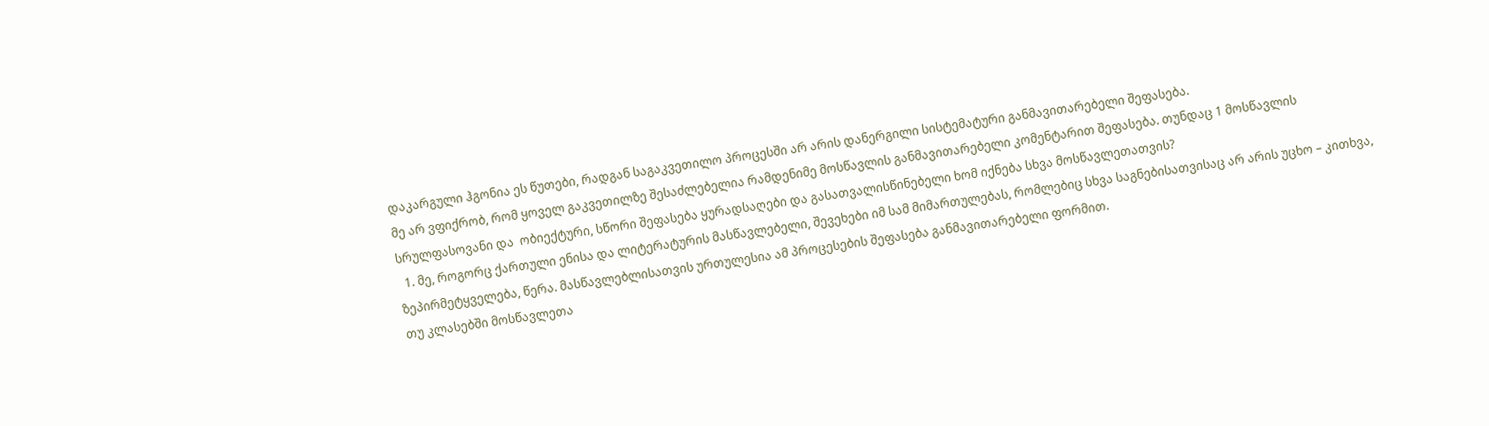დაკარგული ჰგონია ეს წუთები, რადგან საგაკვეთილო პროცესში არ არის დანერგილი სისტემატური განმავითარებელი შეფასება.
მე არ ვფიქრობ, რომ ყოველ გაკვეთილზე შესაძლებელია რამდენიმე მოსწავლის განმავითარებელი კომენტარით შეფასება. თუნდაც 1 მოსწავლის სრულფასოვანი და  ობიექტური, სწორი შეფასება ყურადსაღები და გასათვალისწინებელი ხომ იქნება სხვა მოსწავლეთათვის?
  1. მე, როგორც ქართული ენისა და ლიტერატურის მასწავლებელი, შევეხები იმ სამ მიმართულებას, რომლებიც სხვა საგნებისათვისაც არ არის უცხო – კითხვა, ზეპირმეტყველება, წერა. მასწავლებლისათვის ურთულესია ამ პროცესების შეფასება განმავითარებელი ფორმით.
თუ კლასებში მოსწავლეთა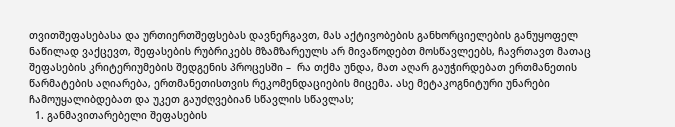თვითშეფასებასა და ურთიერთშეფსებას დავნერგავთ, მას აქტივობების განხორციელების განუყოფელ ნაწილად ვაქცევთ, შეფასების რუბრიკებს მზამზარეულს არ მივაწოდებთ მოსწავლეებს, ჩავრთავთ მათაც შეფასების კრიტერიუმების შედგენის პროცესში –  რა თქმა უნდა, მათ აღარ გაუჭირდებათ ერთმანეთის წარმატების აღიარება, ერთმანეთისთვის რეკომენდაციების მიცემა. ასე მეტაკოგნიტური უნარები ჩამოუყალიბდებათ და უკეთ გაუძღვებიან სწავლის სწავლას;
  1. განმავითარებელი შეფასების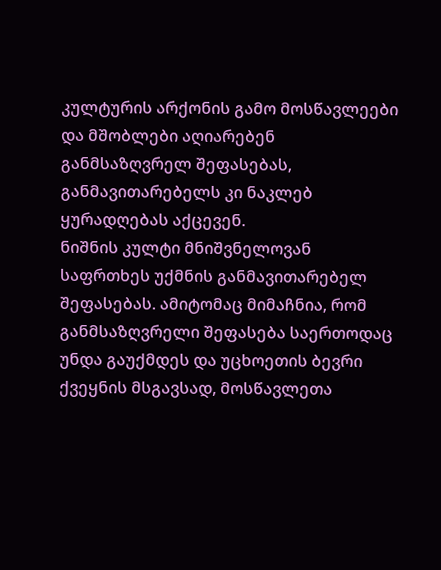კულტურის არქონის გამო მოსწავლეები და მშობლები აღიარებენ განმსაზღვრელ შეფასებას, განმავითარებელს კი ნაკლებ ყურადღებას აქცევენ.
ნიშნის კულტი მნიშვნელოვან საფრთხეს უქმნის განმავითარებელ შეფასებას. ამიტომაც მიმაჩნია, რომ განმსაზღვრელი შეფასება საერთოდაც უნდა გაუქმდეს და უცხოეთის ბევრი ქვეყნის მსგავსად, მოსწავლეთა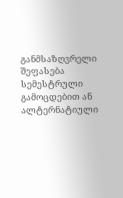განმსაზღვრელი შეფასება სემესტრული გამოცდებით ან ალტერნატიული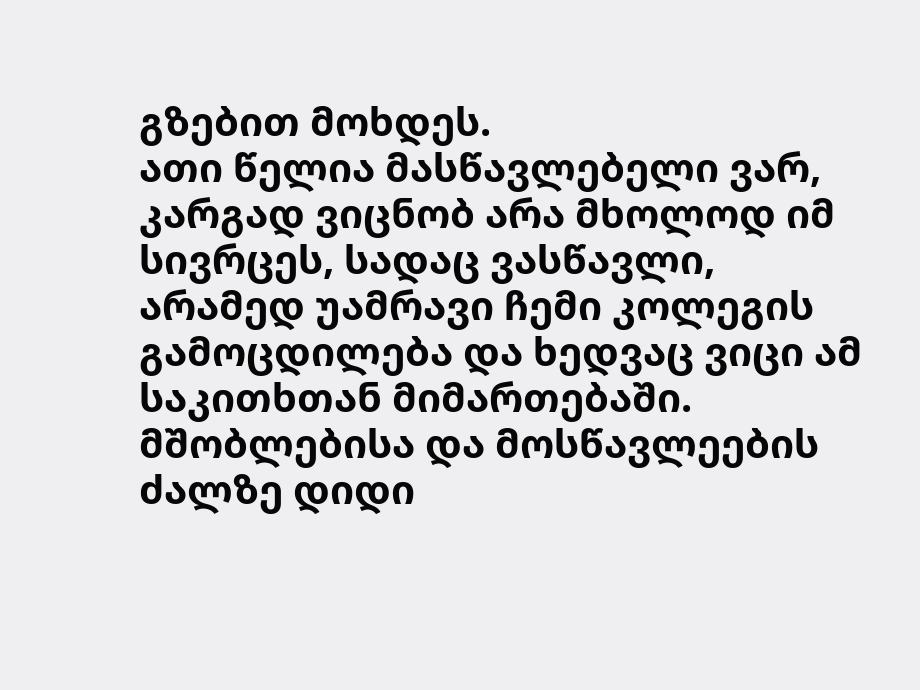გზებით მოხდეს.
ათი წელია მასწავლებელი ვარ, კარგად ვიცნობ არა მხოლოდ იმ სივრცეს, სადაც ვასწავლი, არამედ უამრავი ჩემი კოლეგის გამოცდილება და ხედვაც ვიცი ამ საკითხთან მიმართებაში. მშობლებისა და მოსწავლეების ძალზე დიდი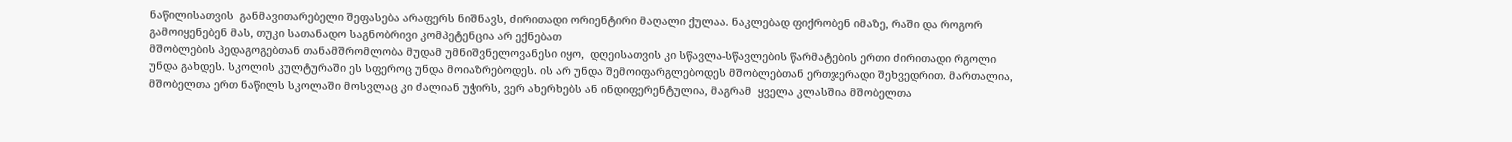ნაწილისათვის  განმავითარებელი შეფასება არაფერს ნიშნავს, ძირითადი ორიენტირი მაღალი ქულაა. ნაკლებად ფიქრობენ იმაზე, რაში და როგორ გამოიყენებენ მას, თუკი სათანადო საგნობრივი კომპეტენცია არ ექნებათ
მშობლების პედაგოგებთან თანამშრომლობა მუდამ უმნიშვნელოვანესი იყო,  დღეისათვის კი სწავლა-სწავლების წარმატების ერთი ძირითადი რგოლი უნდა გახდეს. სკოლის კულტურაში ეს სფეროც უნდა მოიაზრებოდეს. ის არ უნდა შემოიფარგლებოდეს მშობლებთან ერთჯერადი შეხვედრით. მართალია, მშობელთა ერთ ნაწილს სკოლაში მოსვლაც კი ძალიან უჭირს, ვერ ახერხებს ან ინდიფერენტულია, მაგრამ  ყველა კლასშია მშობელთა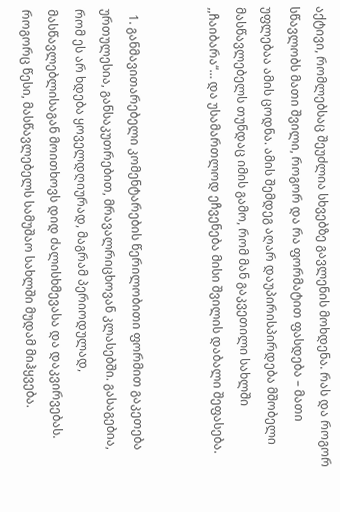აქტივი, რომლებსაც შეუძლია სხვებზე გავლენის მოხდენა. რას და როგორ სწავლობს მათი შვილი, როგორ და რა ფორმატით ფასდება – მათი უფლებაა ამის ცოდნა. ამის შემდეგ აღარ დაუპირისპირდება მშობელი მასწავლებელს თუნდაც იმის გამო, რომ მან გაკვეთილი სახლში ,,ჩაიბარა“… და უსამართლოდ ეჩვენება მისი შვილის დაბალი შეფასება.


  1. განმავითარებელი კომენტარების წერილობითი ფორმით გაკეთება ურთულესია, განსაკუთრებით, მრავალრიცხოვან კლასებში. გასაგებია, რომ ეს არ ხდება ყოველდღიურად, მაგრამ პერიოდულად, მასწავლებლისაგან მოითხოვს დიდ ძალისხმევასა და დაკვირვებას. როგორც წესი, მასწავლებელს სამუშაო სახლში მუდამ მიჰყვება.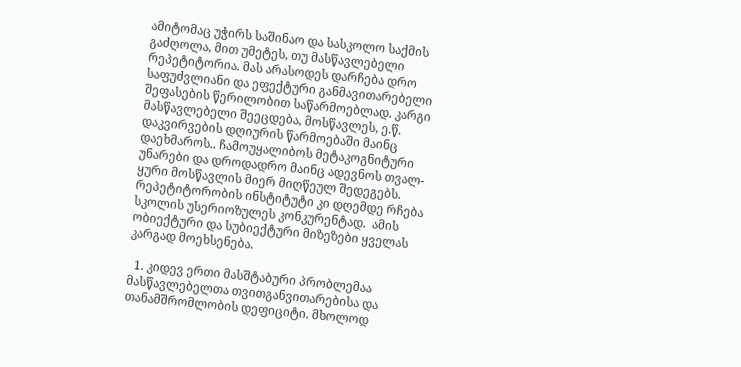ამიტომაც უჭირს საშინაო და სასკოლო საქმის გაძღოლა, მით უმეტეს, თუ მასწავლებელი რეპეტიტორია. მას არასოდეს დარჩება დრო საფუძვლიანი და ეფექტური განმავითარებელი შეფასების წერილობით საწარმოებლად. კარგი მასწავლებელი შეეცდება, მოსწავლეს, ე.წ. დაკვირვების დღიურის წარმოებაში მაინც დაეხმაროს.. ჩამოუყალიბოს მეტაკოგნიტური უნარები და დროდადრო მაინც ადევნოს თვალ-ყური მოსწავლის მიერ მიღწეულ შედეგებს.
რეპეტიტორობის ინსტიტუტი კი დღემდე რჩება სკოლის უსერიოზულეს კონკურენტად.  ამის ობიექტური და სუბიექტური მიზეზები ყველას კარგად მოეხსენება.

  1. კიდევ ერთი მასშტაბური პრობლემაა მასწავლებელთა თვითგანვითარებისა და თანამშრომლობის დეფიციტი. მხოლოდ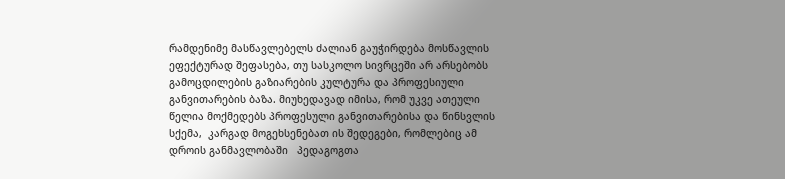რამდენიმე მასწავლებელს ძალიან გაუჭირდება მოსწავლის ეფექტურად შეფასება, თუ სასკოლო სივრცეში არ არსებობს გამოცდილების გაზიარების კულტურა და პროფესიული განვითარების ბაზა. მიუხედავად იმისა, რომ უკვე ათეული წელია მოქმედებს პროფესული განვითარებისა და წინსვლის სქემა,  კარგად მოგეხსენებათ ის შედეგები, რომლებიც ამ დროის განმავლობაში   პედაგოგთა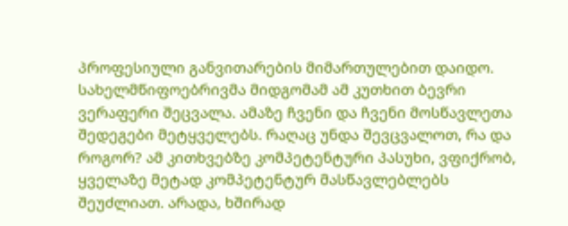პროფესიული განვითარების მიმართულებით დაიდო. სახელმწიფოებრივმა მიდგომამ ამ კუთხით ბევრი ვერაფერი შეცვალა. ამაზე ჩვენი და ჩვენი მოსწავლეთა შედეგები მეტყველებს. რაღაც უნდა შევცვალოთ, რა და როგორ? ამ კითხვებზე კომპეტენტური პასუხი, ვფიქრობ, ყველაზე მეტად კომპეტენტურ მასწავლებლებს შეუძლიათ. არადა, ხშირად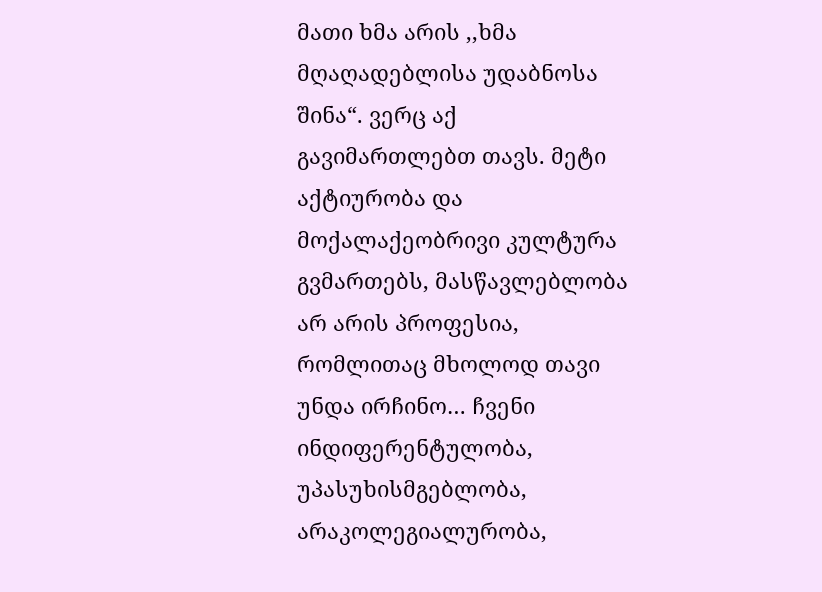მათი ხმა არის ,,ხმა მღაღადებლისა უდაბნოსა შინა“. ვერც აქ გავიმართლებთ თავს. მეტი აქტიურობა და მოქალაქეობრივი კულტურა გვმართებს, მასწავლებლობა არ არის პროფესია, რომლითაც მხოლოდ თავი  უნდა ირჩინო… ჩვენი ინდიფერენტულობა, უპასუხისმგებლობა, არაკოლეგიალურობა,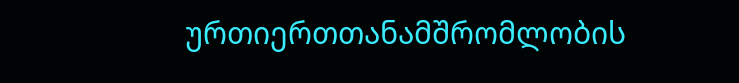ურთიერთთანამშრომლობის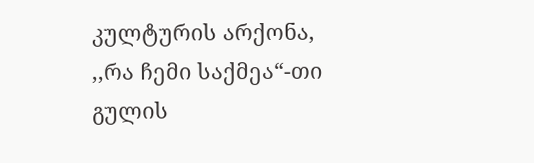კულტურის არქონა, ,,რა ჩემი საქმეა“-თი გულის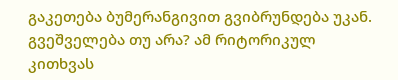გაკეთება ბუმერანგივით გვიბრუნდება უკან. გვეშველება თუ არა? ამ რიტორიკულ კითხვას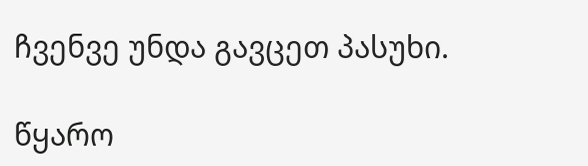ჩვენვე უნდა გავცეთ პასუხი.

წყარო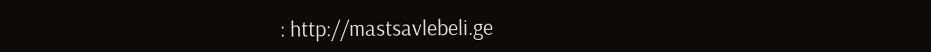: http://mastsavlebeli.ge